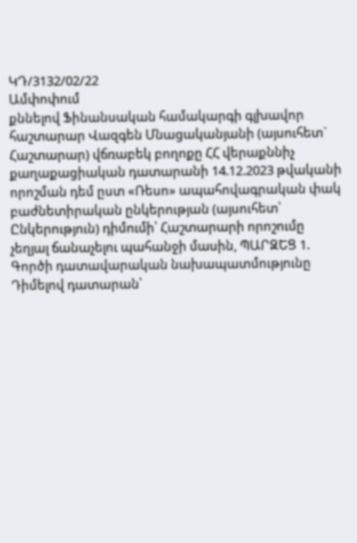ԿԴ/3132/02/22
Ամփոփում
քննելով Ֆինանսական համակարգի գլխավոր հաշտարար Վազգեն Մնացականյանի (այսուհետ` Հաշտարար) վճռաբեկ բողոքը ՀՀ վերաքննիչ քաղաքացիական դատարանի 14.12.2023 թվականի որոշման դեմ ըստ «Ռեսո» ապահովագրական փակ բաժնետիրական ընկերության (այսուհետ՝ Ընկերություն) դիմումի՝ Հաշտարարի որոշումը չեղյալ ճանաչելու պահանջի մասին, ՊԱՐԶԵՑ 1. Գործի դատավարական նախապատմությունը Դիմելով դատարան՝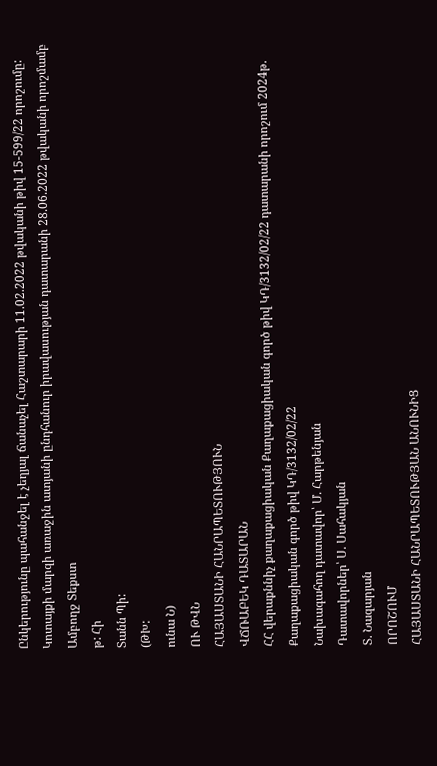Ընկերությունը պահանջել է չեղյալ ճանաչել Հաշտարարի 11.02.2022 թվականի թիվ 15-599/22 որոշումը: Կոտայքի մարզի առաջին ատյանի ընդհանուր իրավասության դատարանի 28.06.2022 թվականի որոշմամբ
Ամբողջ Տեքստ
թ: Հի
Տանն Պի:
(ԹԽ:
ունա Ն)
ՈՒ ԹՎՆ
ՀԱՅԱՍՏԱՆԻ ՀԱՆՐԱՊԵՏՈՒԹՅՈՒՆ
ՎՃՌԱԲԵԿ ԴԱՏԱՐԱՆ
ՀՀ վերաքննիչ քաղաքացիական Քաղաքացիական գործ թիվ ԿԴ/3132/02/22 դատարանի որոշում 2024թ.
Քաղաքացիական գործ թիվ ԿԴ/3132/02/22
Նախագահող դատավոր՝ Մ. Հարթենյան
Դատավորներ՝ Ս. Սահակյան
Տ. Նազարյան
ՈՐՈՇՈՒՄ
ՀԱՅԱՍՏԱՆԻ ՀԱՆՐԱՊԵՏՈՒԹՅԱՆ ԱՆՈՒՆԻՑ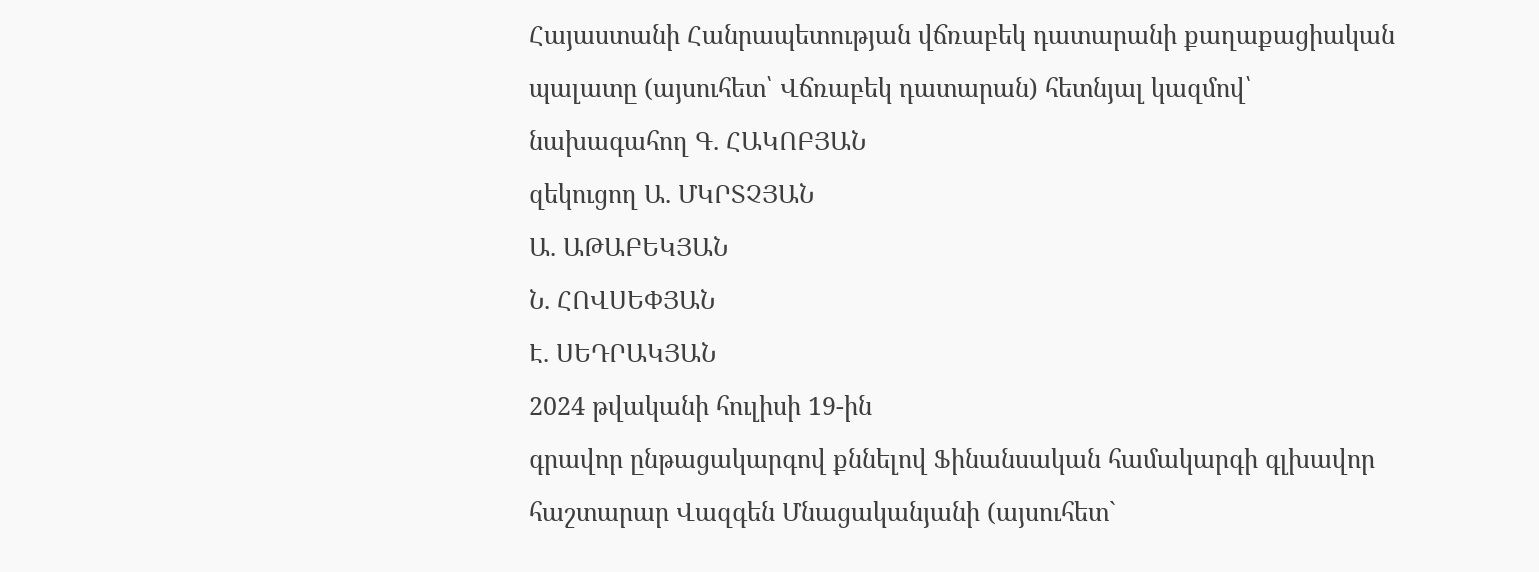Հայաստանի Հանրապետության վճռաբեկ դատարանի քաղաքացիական
պալատը (այսուհետ՝ Վճռաբեկ դատարան) հետնյալ կազմով՝
նախագահող Գ. ՀԱԿՈԲՅԱՆ
զեկուցող Ա. ՄԿՐՏՉՅԱՆ
Ա. ԱԹԱԲԵԿՅԱՆ
Ն. ՀՈՎՍԵՓՅԱՆ
Է. ՍԵԴՐԱԿՅԱՆ
2024 թվականի հուլիսի 19-ին
գրավոր ընթացակարգով քննելով Ֆինանսական համակարգի գլխավոր հաշտարար Վազգեն Մնացականյանի (այսուհետ`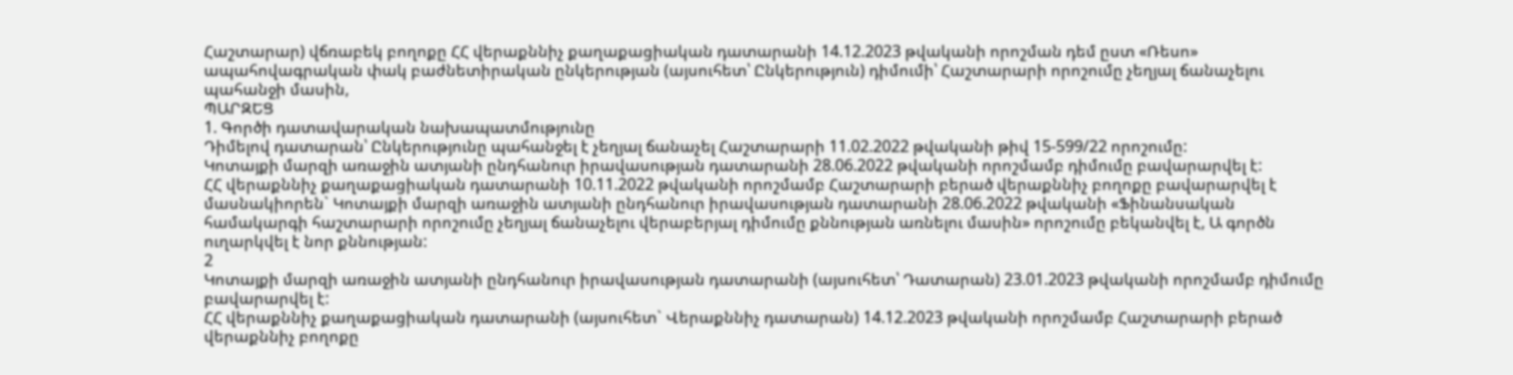Հաշտարար) վճռաբեկ բողոքը ՀՀ վերաքննիչ քաղաքացիական դատարանի 14.12.2023 թվականի որոշման դեմ ըստ «Ռեսո» ապահովագրական փակ բաժնետիրական ընկերության (այսուհետ՝ Ընկերություն) դիմումի՝ Հաշտարարի որոշումը չեղյալ ճանաչելու պահանջի մասին,
ՊԱՐԶԵՑ
1. Գործի դատավարական նախապատմությունը
Դիմելով դատարան՝ Ընկերությունը պահանջել է չեղյալ ճանաչել Հաշտարարի 11.02.2022 թվականի թիվ 15-599/22 որոշումը:
Կոտայքի մարզի առաջին ատյանի ընդհանուր իրավասության դատարանի 28.06.2022 թվականի որոշմամբ դիմումը բավարարվել է:
ՀՀ վերաքննիչ քաղաքացիական դատարանի 10.11.2022 թվականի որոշմամբ Հաշտարարի բերած վերաքննիչ բողոքը բավարարվել է մասնակիորեն` Կոտայքի մարզի առաջին ատյանի ընդհանուր իրավասության դատարանի 28.06.2022 թվականի «Ֆինանսական համակարգի հաշտարարի որոշումը չեղյալ ճանաչելու վերաբերյալ դիմումը քննության առնելու մասին» որոշումը բեկանվել է, Ա գործն ուղարկվել է նոր քննության:
2
Կոտայքի մարզի առաջին ատյանի ընդհանուր իրավասության դատարանի (այսուհետ՝ Դատարան) 23.01.2023 թվականի որոշմամբ դիմումը բավարարվել է:
ՀՀ վերաքննիչ քաղաքացիական դատարանի (այսուհետ` Վերաքննիչ դատարան) 14.12.2023 թվականի որոշմամբ Հաշտարարի բերած վերաքննիչ բողոքը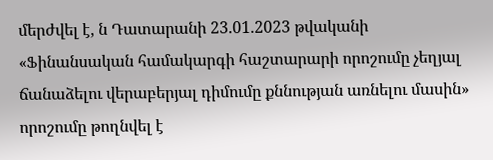մերժվել է, ն Դատարանի 23.01.2023 թվականի «Ֆինանսական համակարգի հաշտարարի որոշումը չեղյալ ճանաձելու վերաբերյալ դիմումը քննության առնելու մասին» որոշումը թողնվել է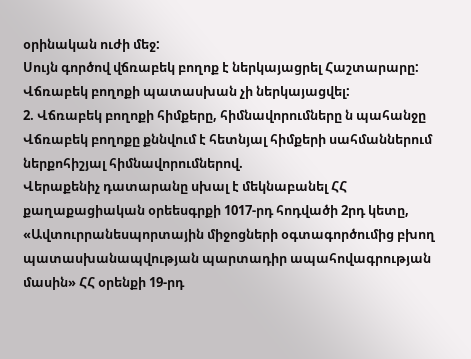օրինական ուժի մեջ:
Սույն գործով վճռաբեկ բողոք է ներկայացրել Հաշտարարը:
Վճռաբեկ բողոքի պատասխան չի ներկայացվել:
2. Վճռաբեկ բողոքի հիմքերը, հիմնավորումները ն պահանջը
Վճռաբեկ բողոքը քննվում է հետնյալ հիմքերի սահմաններում ներքոհիշյալ հիմնավորումներով.
Վերաքենիչ դատարանը սխալ է մեկնաբանել ՀՀ քաղաքացիական օրեեսգրքի 1017-րդ հոդվածի 2րդ կետը, «Ավտուրրանեսպորտային միջոցների օգտագործումից բխող պատասխանապվության պարտադիր ապահովագրության մասին» ՀՀ օրենքի 19-րդ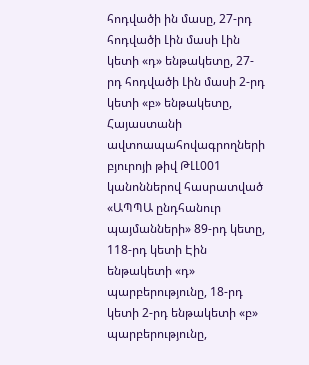հոդվածի ին մասը, 27-րդ հոդվածի Լին մասի Լին կետի «դ» ենթակետը, 27-րդ հոդվածի Լին մասի 2-րդ կետի «բ» ենթակետը, Հայաստանի ավտոապահովագրողների բյուրոյի թիվ ԹԼԼ001 կանոններով հասրատված «ԱՊՊԱ ընդհանուր պայմանների» 89-րդ կետը, 118-րդ կետի Էին ենթակետի «դ» պարբերությունը, 18-րդ կետի 2-րդ ենթակետի «բ» պարբերությունը,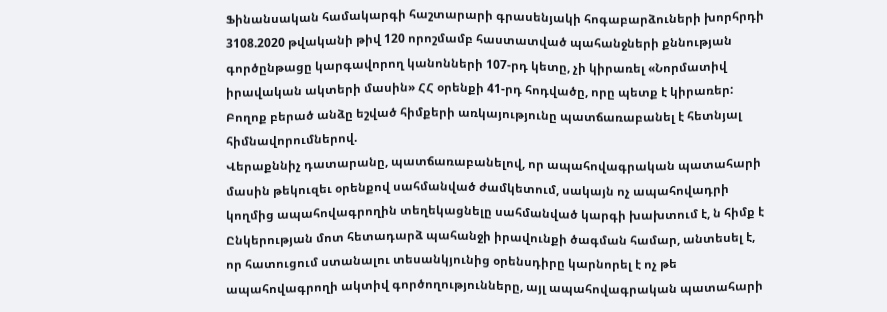Ֆինանսական համակարգի հաշտարարի գրասենյակի հոգաբարձուների խորհրդի 3108.2020 թվականի թիվ 120 որոշմամբ հաստատված պահանջների քննության գործընթացը կարգավորող կանոնների 107-րդ կետը, չի կիրառել «Նորմատիվ իրավական ակտերի մասին» ՀՀ օրենքի 41-րդ հոդվածը, որը պետք է կիրառեր:
Բողոք բերած անձը եշված հիմքերի առկայությունը պատճառաբանել է հետնյալ հիմնավորումներով.
Վերաքննիչ դատարանը, պատճառաբանելով, որ ապահովագրական պատահարի մասին թեկուզեւ օրենքով սահմանված ժամկետում, սակայն ոչ ապահովադրի կողմից ապահովագրողին տեղեկացնելը սահմանված կարգի խախտում է, ն հիմք է Ընկերության մոտ հետադարձ պահանջի իրավունքի ծագման համար, անտեսել է, որ հատուցում ստանալու տեսանկյունից օրենսդիրը կարնորել է ոչ թե ապահովագրողի ակտիվ գործողությունները, այլ ապահովագրական պատահարի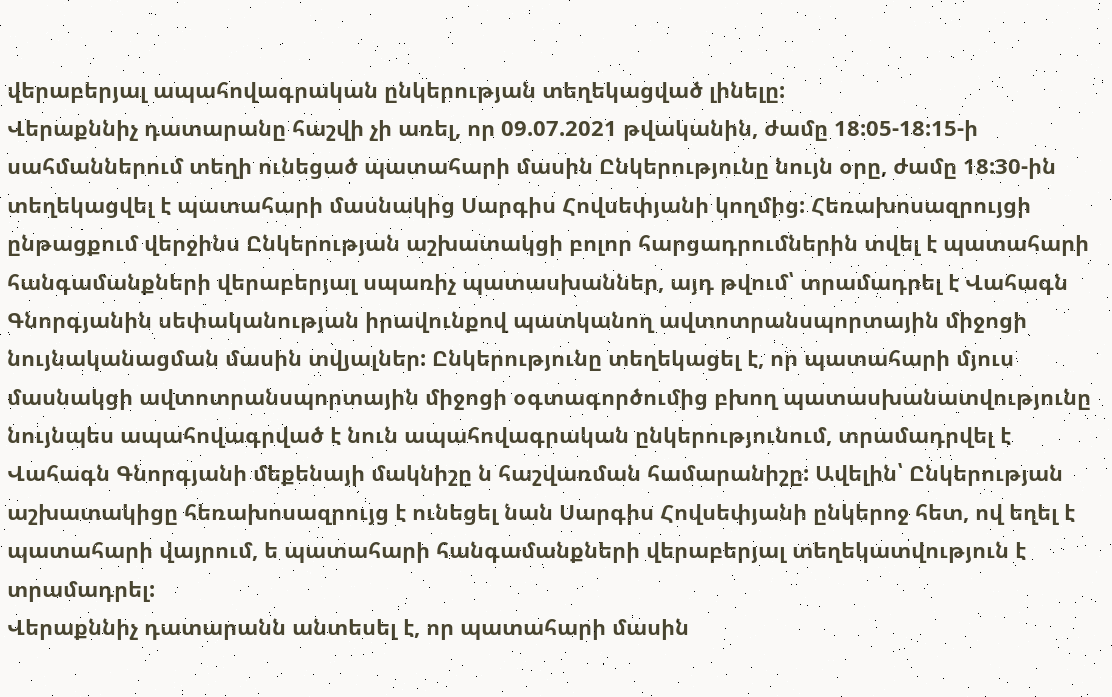վերաբերյալ ապահովագրական ընկերության տեղեկացված լինելը:
Վերաքննիչ դատարանը հաշվի չի առել, որ 09.07.2021 թվականին, ժամը 18:05-18:15-ի սահմաններում տեղի ունեցած պատահարի մասին Ընկերությունը նույն օրը, ժամը 18:30-ին տեղեկացվել է պատահարի մասնակից Սարգիս Հովսեփյանի կողմից: Հեռախոսազրույցի ընթացքում վերջինս Ընկերության աշխատակցի բոլոր հարցադրումներին տվել է պատահարի հանգամանքների վերաբերյալ սպառիչ պատասխաններ, այդ թվում՝ տրամադրել է Վահագն Գնորգյանին սեփականության իրավունքով պատկանող ավտոտրանսպորտային միջոցի նույնականացման մասին տվյալներ: Ընկերությունը տեղեկացել է, որ պատահարի մյուս մասնակցի ավտոտրանսպորտային միջոցի օգտագործումից բխող պատասխանատվությունը նույնպես ապահովագրված է նուն ապահովագրական ընկերությունում, տրամադրվել է Վահագն Գնորգյանի մեքենայի մակնիշը ն հաշվառման համարանիշը: Ավելին՝ Ընկերության աշխատակիցը հեռախոսազրույց է ունեցել նան Սարգիս Հովսեփյանի ընկերոջ հետ, ով եղել է պատահարի վայրում, ե պատահարի հանգամանքների վերաբերյալ տեղեկատվություն է տրամադրել:
Վերաքննիչ դատարանն անտեսել է, որ պատահարի մասին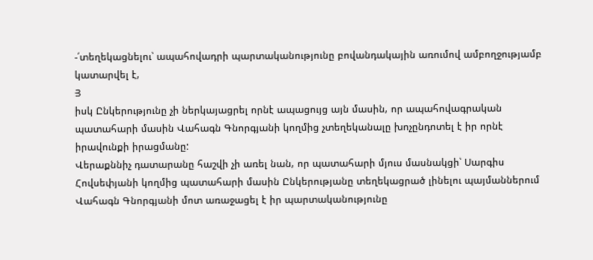-՛տեղեկացնելու՝ ապահովադրի պարտականությունը բովանդակային առումով ամբողջությամբ կատարվել է,
Յ
իսկ Ընկերությունը չի ներկայացրել որնէ ապացույց այն մասին, որ ապահովագրական պատահարի մասին Վահագն Գնորգյանի կողմից չտեղեկանալը խոչընդոտել է իր որնէ իրավունքի իրացմանը:
Վերաքննիչ դատարանը հաշվի չի առել նան, որ պատահարի մյուս մասնակցի՝ Սարգիս Հովսեփյանի կողմից պատահարի մասին Ընկերությանը տեղեկացրած լինելու պայմաններում Վահագն Գնորգյանի մոտ առաջացել է իր պարտականությունը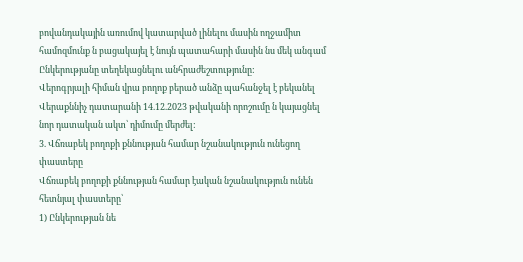բովանդակային առումով կատարված լինելու մասին ողջամիտ համոզմունք ն բացակայել է նույն պատահարի մասին նս մեկ անգամ Ընկերությանը տեղեկացնելու անհրաժեշտությունը:
Վերոգրյալի հիման վրա բողոք բերած անձը պահանջել է բեկանել Վերաքննիչ դատարանի 14.12.2023 թվականի որոշումը ն կայացնել նոր դատական ակտ՝ դիմումը մերժել:
3. Վճռաբեկ բողոքի քննության համար նշանակություն ունեցող փաստերը
Վճռաբեկ բողոքի քննության համար էական նշանակություն ունեն հետնյալ փաստերը՝
1) Ընկերության նե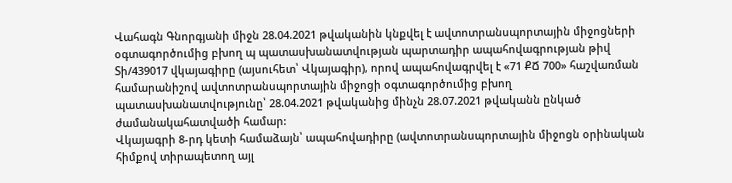Վահագն Գնորգյանի միջն 28.04.2021 թվականին կնքվել է ավտոտրանսպորտային միջոցների օգտագործումից բխող պ պատասխանատվության պարտադիր ապահովագրության թիվ Տի/439017 վկայագիրը (այսուհետ՝ Վկայագիր), որով ապահովագրվել է «71 ՔՃ 700» հաշվառման համարանիշով ավտոտրանսպորտային միջոցի օգտագործումից բխող պատասխանատվությունը՝ 28.04.2021 թվականից մինչն 28.07.2021 թվականն ընկած ժամանակահատվածի համար:
Վկայագրի 8-րդ կետի համաձայն՝ ապահովադիրը (ավտոտրանսպորտային միջոցն օրինական հիմքով տիրապետող այլ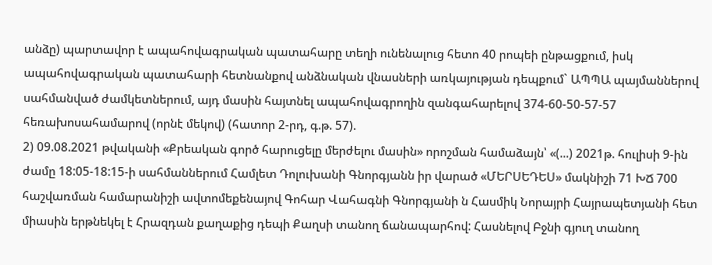անձը) պարտավոր է ապահովագրական պատահարը տեղի ունենալուց հետո 40 րոպեի ընթացքում, իսկ ապահովագրական պատահարի հետնանքով անձնական վնասների առկայության դեպքում` ԱՊՊԱ պայմաններով սահմանված ժամկետներում, այդ մասին հայտնել ապահովագրողին զանգահարելով 374-60-50-57-57 հեռախոսահամարով (որնէ մեկով) (հատոր 2-րդ, գ.թ. 57).
2) 09.08.2021 թվականի «Քրեական գործ հարուցելը մերժելու մասին» որոշման համաձայն՝ «(...) 2021թ. հուլիսի 9-ին ժամը 18:05-18:15-ի սահմաններում Համլետ Դոլուխանի Գնորգյանն իր վարած «ՄԵՐՍԵԴԵՍ» մակնիշի 71 ԽՃ 700 հաշվառման համարանիշի ավտոմեքենայով Գոհար Վահագնի Գնորգյանի ն Հասմիկ Նորայրի Հայրապետյանի հետ միասին երթնեկել է Հրազդան քաղաքից դեպի Քաղսի տանող ճանապարհով: Հասնելով Բջնի գյուղ տանող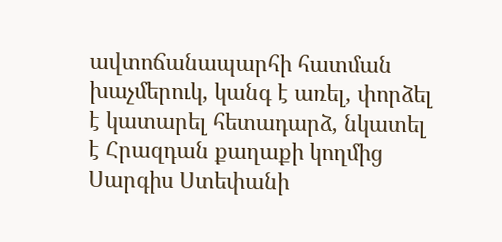ավտոճանապարհի հատման խաչմերուկ, կանգ է առել, փորձել է կատարել հետադարձ, նկատել է Հրազդան քաղաքի կողմից Սարգիս Ստեփանի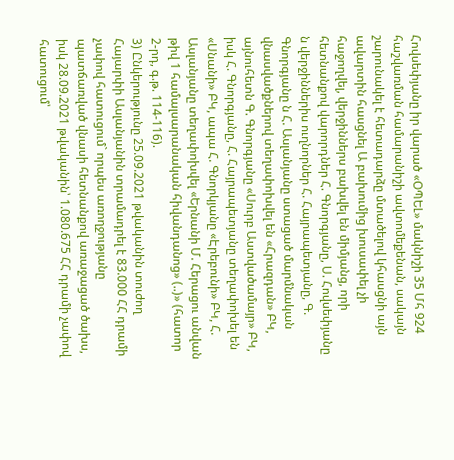Հովսեփյանը իր վարած «ՕՊԵԼ» մակնիշի 35 Մհ 924 հաշվառման համարանիշի ավտոմեքենան, սակայն շարունակել է հետադարձը մտածելով կհասցնի այն ավարտին հասցնել Ա բախումից խուսափել չի հաջողվել, վերջիններս բախվել են միմյանց, որի հետնանքով վարորդներ Հ. Գնորգյանը, Ս. Հովսեփյանը ն վերջիններիս ուղնորներ Հ. Հայրապետյանը, Գ. Գնորգյանը ն Հ. Ասլանյանը ստացած մարմնական վնասվածքներով տեղափոխվել են «Հրազդան» ԲԿ, այնուհետն Գ. Գնորգյանը «Սուրբ Աստվածամայր» ԲԿ, իսկ Հ. Գնորգյանը, Հ. Հայրապետյանը տեղափոխել են «Սնանի» ԲԿ, ապա Հ. Գնորկյանը «Էրեբունի» ԲԿ, Հ. Ասլանյանը տեղափոխվել «Երնանի Մ. Հերացու անվան թիվ 1 համալսարանական հիվանդանոց» (..)» (հատոր 2-րդ, գ.թ. 114-116).
3) Ընկերությունը 25.09.2021 թվականին տուժող Հայարփի Ասլանյանին տրամադրել է 83.000 ՀՀ դրամի չափով հատուցում` որպես առողջությանը պատճառված վնասի հետնանքով առաջացած ծախս, իսկ 28.09.2021 թվականին՝ 1.080.675 ՀՀ դրամի չափով հատուցում՝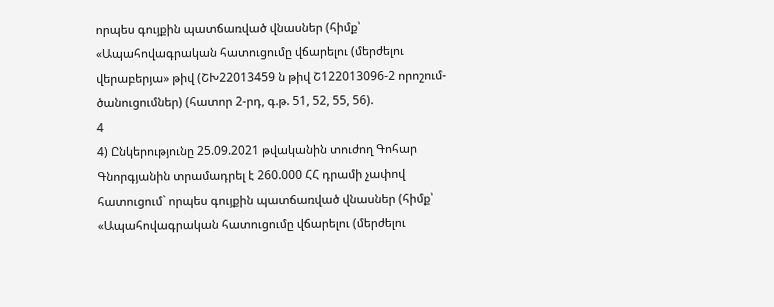որպես գույքին պատճառված վնասներ (հիմք՝ «Ապահովագրական հատուցումը վճարելու (մերժելու վերաբերյա» թիվ (ՇԽ22013459 ն թիվ Շ122013096-2 որոշում-ծանուցումներ) (հատոր 2-րդ, գ.թ. 51, 52, 55, 56).
4
4) Ընկերությունը 25.09.2021 թվականին տուժող Գոհար Գնորգյանին տրամադրել է 260.000 ՀՀ դրամի չափով հատուցում` որպես գույքին պատճառված վնասներ (հիմք՝ «Ապահովագրական հատուցումը վճարելու (մերժելու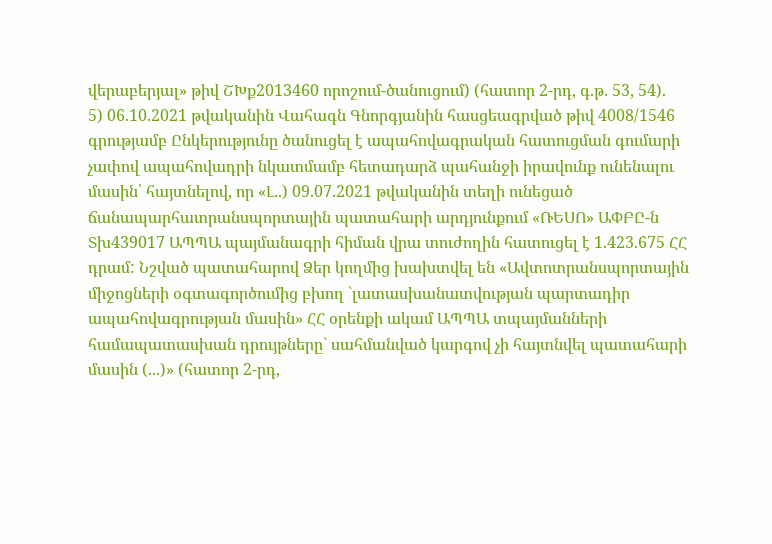վերաբերյալ» թիվ ՇԽք2013460 որոշում-ծանուցում) (հատոր 2-րդ, գ.թ. 53, 54).
5) 06.10.2021 թվականին Վահագն Գնորգյանին հասցեագրված թիվ 4008/1546 գրությամբ Ընկերությունը ծանուցել է ապահովագրական հատուցման գումարի չափով ապահովադրի նկատմամբ հետադարձ պահանջի իրավունք ունենալու մասին՝ հայտնելով, որ «Լ..) 09.07.2021 թվականին տեղի ունեցած ճանապարհատրանսպորտային պատահարի արդյունքում «ՌԵՍՈ» ԱՓԲԸ-ն Տխ439017 ԱՊՊԱ պայմանագրի հիման վրա տուժողին հատուցել է 1.423.675 ՀՀ դրամ: Նշված պատահարով Ձեր կողմից խախտվել են «Ավտոտրանսպորտային միջոցների օգտագործումից բխող `լատասխանատվության պարտադիր ապահովագրության մասին» ՀՀ օրենքի ակամ ԱՊՊԱ տպայմանների համապատասխան դրույթները` սահմանված կարգով չի հայտնվել պատահարի մասին (...)» (հատոր 2-րդ,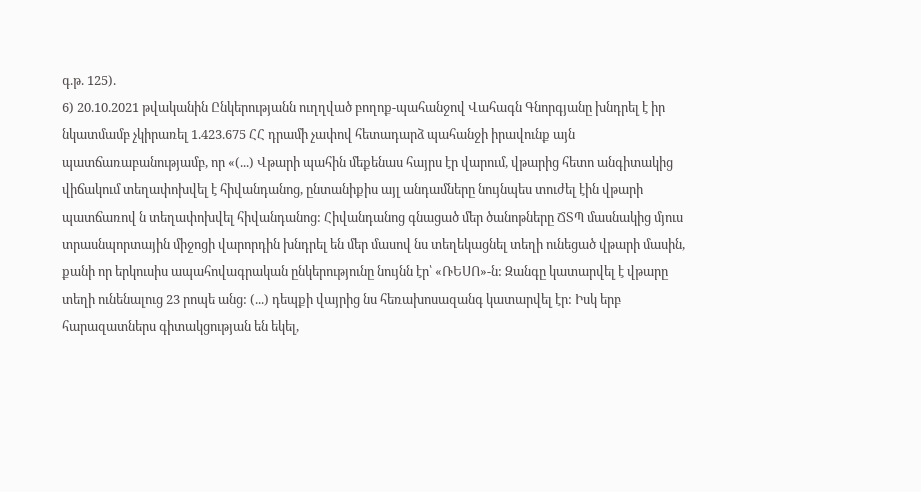գ.թ. 125).
6) 20.10.2021 թվականին Ընկերությանն ուղղված բողոք-պահանջով Վահագն Գնորգյանը խնդրել է իր նկատմամբ չկիրառել 1.423.675 ՀՀ դրամի չափով հետադարձ պահանջի իրավունք այն պատճառաբանությամբ, որ «(...) Վթարի պահին մեքենաս հայրս էր վարում, վթարից հետո անգիտակից վիճակում տեղափոխվել է հիվանդանոց, ընտանիքիս այլ անդամները նույնպես տուժել էին վթարի պատճառով ն տեղափոխվել հիվանդանոց: Հիվանդանոց գնացած մեր ծանոթները ՃՏՊ մասնակից մյուս տրասնպորտային միջոցի վարորդին խնդրել են մեր մասով նս տեղեկացնել տեղի ունեցած վթարի մասին, քանի որ երկուսիս ապահովագրական ընկերությունը նույնն էր՝ «ՌԵՍՈ»-ն: Զանգը կատարվել է վթարը տեղի ունենալուց 23 րոպե անց: (...) դեպքի վայրից նս հեռախոսազանգ կատարվել էր: Իսկ երբ հարազատներս գիտակցության են եկել,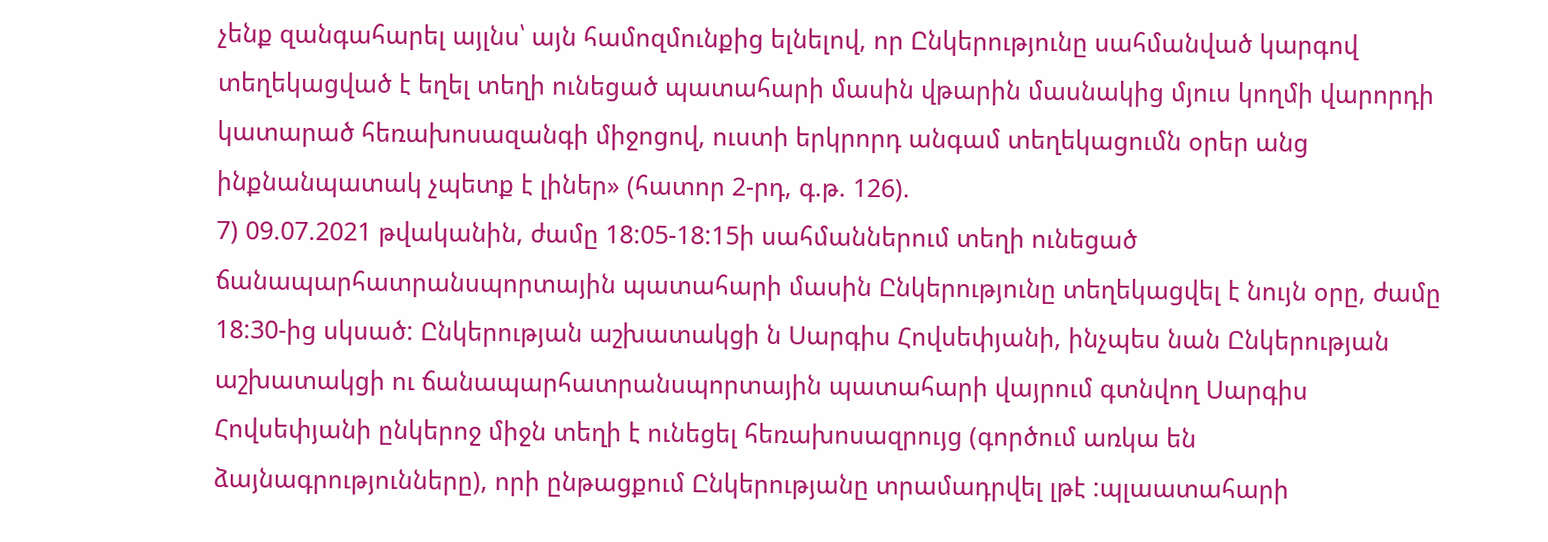չենք զանգահարել այլնս՝ այն համոզմունքից ելնելով, որ Ընկերությունը սահմանված կարգով տեղեկացված է եղել տեղի ունեցած պատահարի մասին վթարին մասնակից մյուս կողմի վարորդի կատարած հեռախոսազանգի միջոցով, ուստի երկրորդ անգամ տեղեկացումն օրեր անց ինքնանպատակ չպետք է լիներ» (հատոր 2-րդ, գ.թ. 126).
7) 09.07.2021 թվականին, ժամը 18:05-18:15ի սահմաններում տեղի ունեցած ճանապարհատրանսպորտային պատահարի մասին Ընկերությունը տեղեկացվել է նույն օրը, ժամը 18:30-ից սկսած: Ընկերության աշխատակցի ն Սարգիս Հովսեփյանի, ինչպես նան Ընկերության աշխատակցի ու ճանապարհատրանսպորտային պատահարի վայրում գտնվող Սարգիս Հովսեփյանի ընկերոջ միջն տեղի է ունեցել հեռախոսազրույց (գործում առկա են ձայնագրությունները), որի ընթացքում Ընկերությանը տրամադրվել լթէ :պլաատահարի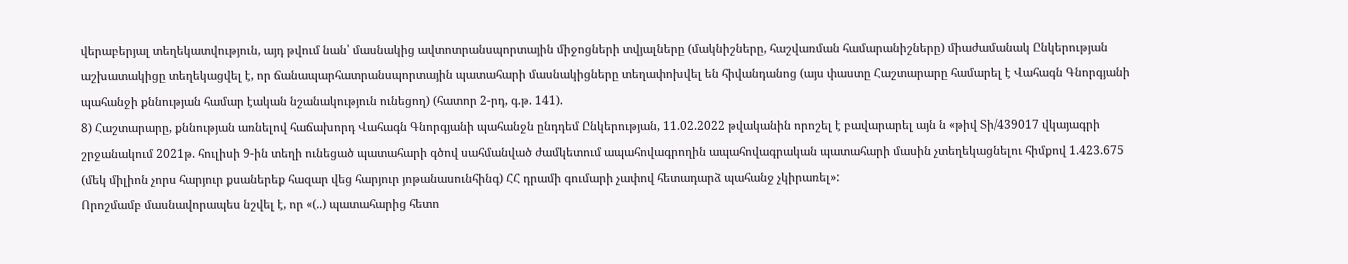վերաբերյալ տեղեկատվություն, այդ թվում նան՝ մասնակից ավտոտրանսպորտային միջոցների տվյալները (մակնիշները, հաշվառման համարանիշները) միաժամանակ Ընկերության աշխատակիցը տեղեկացվել է, որ ճանապարհատրանսպորտային պատահարի մասնակիցները տեղափոխվել են հիվանդանոց (այս փաստը Հաշտարարը համարել է Վահագն Գնորգյանի պահանջի քննության համար էական նշանակություն ունեցող) (հատոր 2-րդ, գ.թ. 141).
8) Հաշտարարը, քննության առնելով հաճախորդ Վահագն Գնորգյանի պահանջն ընդդեմ Ընկերության, 11.02.2022 թվականին որոշել է բավարարել այն ն «թիվ Տի/439017 վկայագրի շրջանակում 2021թ. հուլիսի 9-ին տեղի ունեցած պատահարի գծով սահմանված ժամկետում ապահովագրողին ապահովագրական պատահարի մասին չտեղեկացնելու հիմքով 1.423.675 (մեկ միլիոն չորս հարյուր քսաներեք հազար վեց հարյուր յոթանասունհինգ) ՀՀ դրամի գումարի չափով հետադարձ պահանջ չկիրառել»:
Որոշմամբ մասնավորապես նշվել է, որ «(..) պատահարից հետո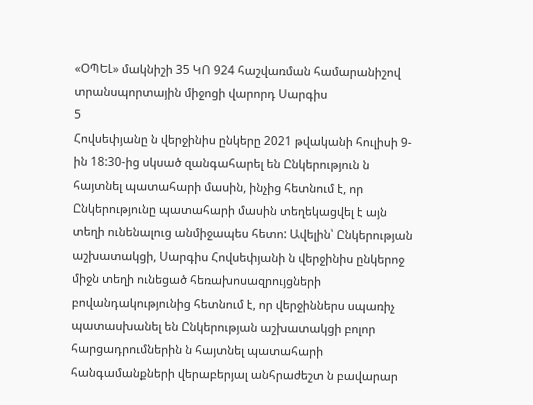«ՕՊԵԼ» մակնիշի 35 ԿՈ 924 հաշվառման համարանիշով տրանսպորտային միջոցի վարորդ Սարգիս
5
Հովսեփյանը ն վերջինիս ընկերը 2021 թվականի հուլիսի 9-ին 18:30-ից սկսած զանգահարել են Ընկերություն ն հայտնել պատահարի մասին, ինչից հետնում է, որ Ընկերությունը պատահարի մասին տեղեկացվել է այն տեղի ունենալուց անմիջապես հետո: Ավելին՝ Ընկերության աշխատակցի, Սարգիս Հովսեփյանի ն վերջինիս ընկերոջ միջն տեղի ունեցած հեռախոսազրույցների բովանդակությունից հետնում է, որ վերջիններս սպառիչ պատասխանել են Ընկերության աշխատակցի բոլոր հարցադրումներին ն հայտնել պատահարի հանգամանքների վերաբերյալ անհրաժեշտ ն բավարար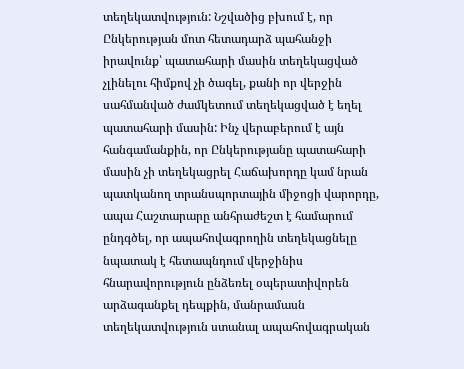տեղեկատվություն: Նշվածից բխում է, որ Ընկերության մոտ հետադարձ պահանջի իրավունք՝ պատահարի մասին տեղեկացված չլինելու հիմքով չի ծագել, քանի որ վերջին սահմանված ժամկետում տեղեկացված է եղել պատահարի մասին: Ինչ վերաբերում է այն հանգամանքին, որ Ընկերությանը պատահարի մասին չի տեղեկացրել Հաճախորդը կամ նրան պատկանող տրանսպորտային միջոցի վարորդը, ապա Հաշտարարը անհրաժեշտ է համարում ընդգծել, որ ապահովագրողին տեղեկացնելը նպատակ է հետապնդում վերջինիս հնարավորություն ընձեռել օպերատիվորեն արձագանքել դեպքին, մանրամասն տեղեկատվություն ստանալ ապահովագրական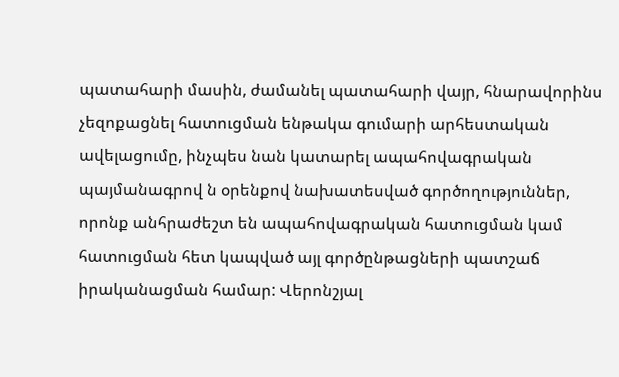պատահարի մասին, ժամանել պատահարի վայր, հնարավորինս չեզոքացնել հատուցման ենթակա գումարի արհեստական ավելացումը, ինչպես նան կատարել ապահովագրական պայմանագրով ն օրենքով նախատեսված գործողություններ, որոնք անհրաժեշտ են ապահովագրական հատուցման կամ հատուցման հետ կապված այլ գործընթացների պատշաճ իրականացման համար: Վերոնշյալ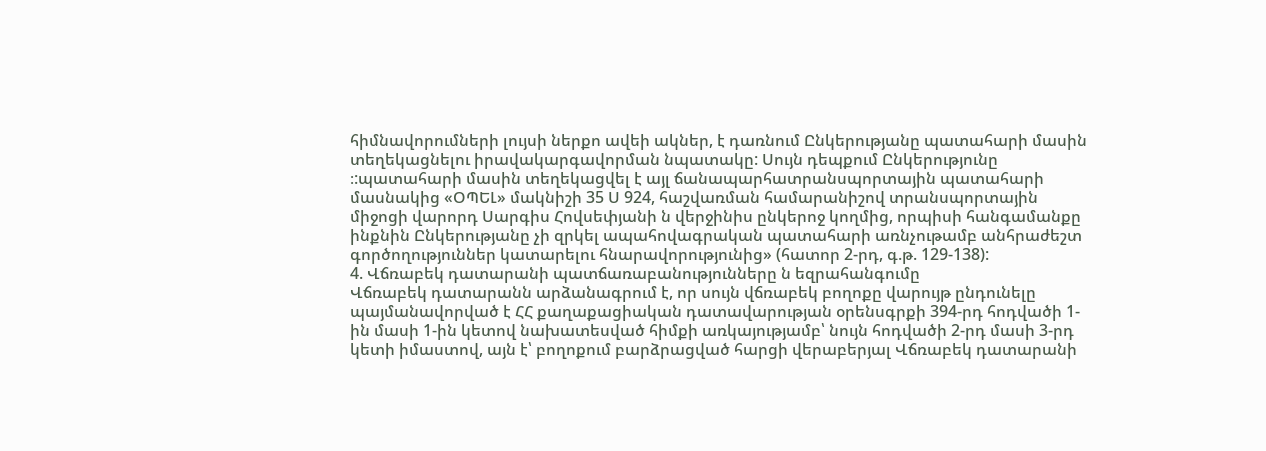հիմնավորումների լույսի ներքո ավեի ակներ, է դառնում Ընկերությանը պատահարի մասին տեղեկացնելու իրավակարգավորման նպատակը: Սույն դեպքում Ընկերությունը ։:պատահարի մասին տեղեկացվել է այլ ճանապարհատրանսպորտային պատահարի մասնակից «ՕՊԵԼ» մակնիշի 35 Ս 924, հաշվառման համարանիշով տրանսպորտային միջոցի վարորդ Սարգիս Հովսեփյանի ն վերջինիս ընկերոջ կողմից, որպիսի հանգամանքը ինքնին Ընկերությանը չի զրկել ապահովագրական պատահարի առնչութամբ անհրաժեշտ գործողություններ կատարելու հնարավորությունից» (հատոր 2-րդ, գ.թ. 129-138):
4. Վճռաբեկ դատարանի պատճառաբանությունները ն եզրահանգումը
Վճռաբեկ դատարանն արձանագրում է, որ սույն վճռաբեկ բողոքը վարույթ ընդունելը պայմանավորված է ՀՀ քաղաքացիական դատավարության օրենսգրքի 394-րդ հոդվածի 1-ին մասի 1-ին կետով նախատեսված հիմքի առկայությամբ՝ նույն հոդվածի 2-րդ մասի 3-րդ կետի իմաստով, այն է՝ բողոքում բարձրացված հարցի վերաբերյալ Վճռաբեկ դատարանի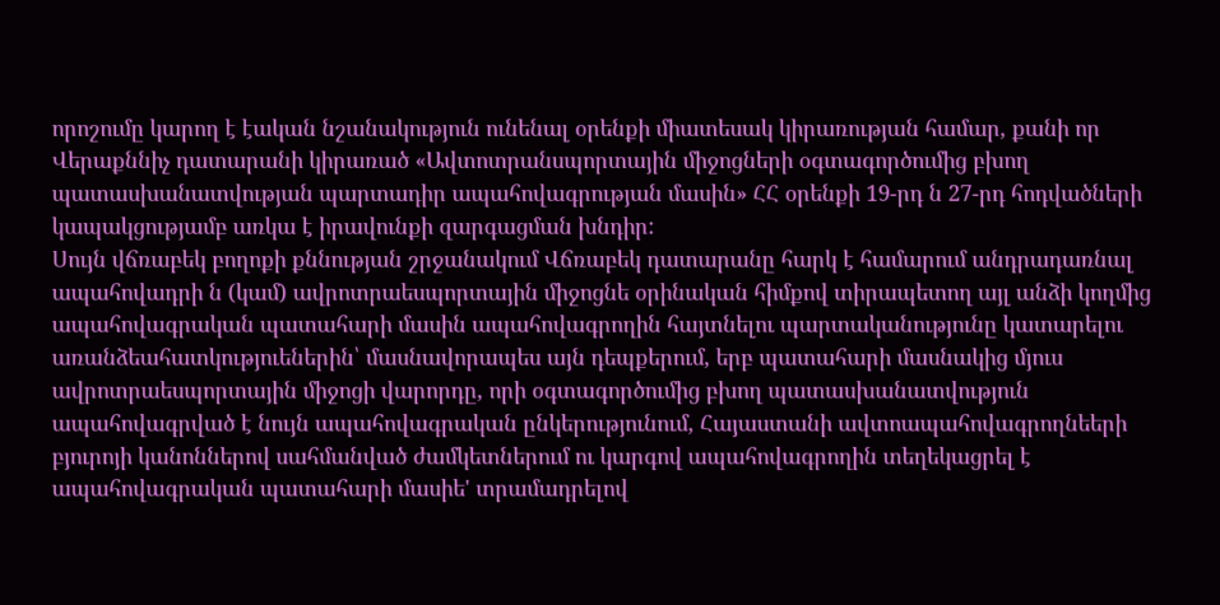որոշումը կարող է էական նշանակություն ունենալ օրենքի միատեսակ կիրառության համար, քանի որ Վերաքննիչ դատարանի կիրառած «Ավտոտրանսպորտային միջոցների օգտագործումից բխող պատասխանատվության պարտադիր ապահովագրության մասին» ՀՀ օրենքի 19-րդ ն 27-րդ հոդվածների կապակցությամբ առկա է իրավունքի զարգացման խնդիր:
Սույն վճռաբեկ բողոքի քննության շրջանակում Վճռաբեկ դատարանը հարկ է համարում անդրադառնալ ապահովադրի ն (կամ) ավրոտրաեսպորտային միջոցնե օրինական հիմքով տիրապետող այլ անձի կողմից ապահովագրական պատահարի մասին ապահովագրողին հայտնելու պարտականությունը կատարելու առանձեահատկություեներին՝ մասնավորապես այն դեպքերում, երբ պատահարի մասնակից մյուս ավրոտրաեսպորտային միջոցի վարորդը, որի օգտագործումից բխող պատասխանատվություն ապահովագրված է նույն ապահովագրական ընկերությունում, Հայաստանի ավտոապահովագրողնեերի բյուրոյի կանոններով սահմանված ժամկետներում ու կարգով ապահովագրողին տեղեկացրել է ապահովագրական պատահարի մասիե' տրամադրելով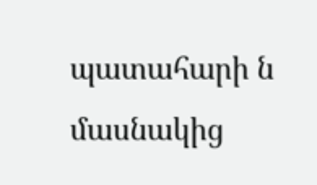պատահարի ն մասնակից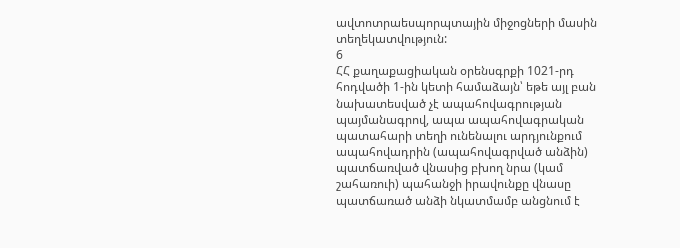ավտոտրաեսպորպտային միջոցների մասին տեղեկատվություն:
6
ՀՀ քաղաքացիական օրենսգրքի 1021-րդ հոդվածի 1-ին կետի համաձայն՝ եթե այլ բան նախատեսված չէ ապահովագրության պայմանագրով, ապա ապահովագրական պատահարի տեղի ունենալու արդյունքում ապահովադրին (ապահովագրված անձին) պատճառված վնասից բխող նրա (կամ շահառուի) պահանջի իրավունքը վնասը պատճառած անձի նկատմամբ անցնում է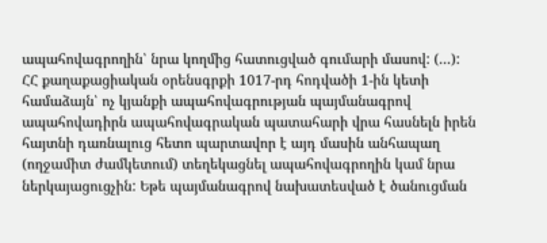ապահովագրողին՝ նրա կողմից հատուցված գումարի մասով: (...):
ՀՀ քաղաքացիական օրենսգրքի 1017-րդ հոդվածի 1-ին կետի համաձայն՝ ոչ կյանքի ապահովագրության պայմանագրով ապահովադիրն ապահովագրական պատահարի վրա հասնելն իրեն հայտնի դառնալուց հետո պարտավոր է այդ մասին անհապաղ (ողջամիտ ժամկետում) տեղեկացնել ապահովագրողին կամ նրա ներկայացուցչին: Եթե պայմանագրով նախատեսված է ծանուցման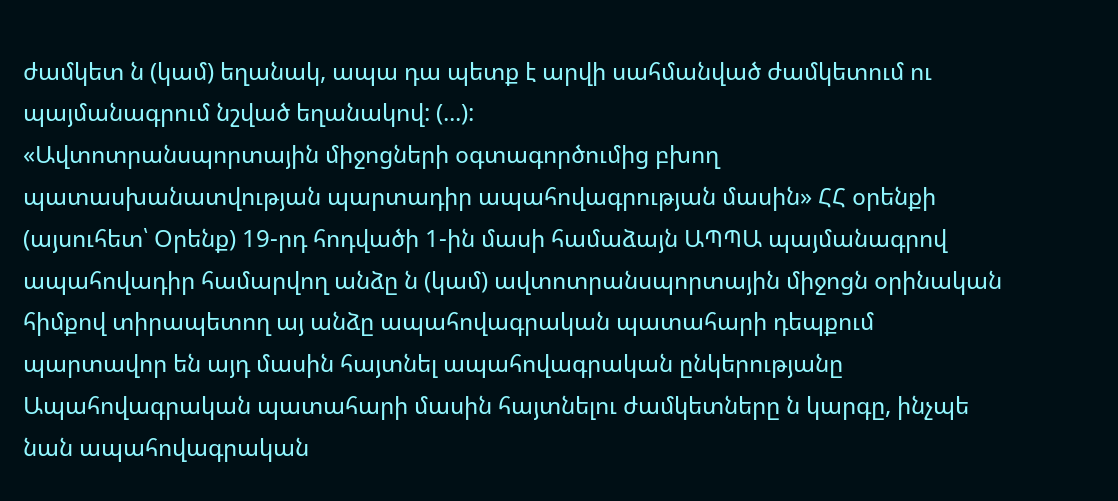ժամկետ ն (կամ) եղանակ, ապա դա պետք է արվի սահմանված ժամկետում ու պայմանագրում նշված եղանակով: (...):
«Ավտոտրանսպորտային միջոցների օգտագործումից բխող պատասխանատվության պարտադիր ապահովագրության մասին» ՀՀ օրենքի (այսուհետ՝ Օրենք) 19-րդ հոդվածի 1-ին մասի համաձայն ԱՊՊԱ պայմանագրով ապահովադիր համարվող անձը ն (կամ) ավտոտրանսպորտային միջոցն օրինական հիմքով տիրապետող այ անձը ապահովագրական պատահարի դեպքում պարտավոր են այդ մասին հայտնել ապահովագրական ընկերությանը Ապահովագրական պատահարի մասին հայտնելու ժամկետները ն կարգը, ինչպե նան ապահովագրական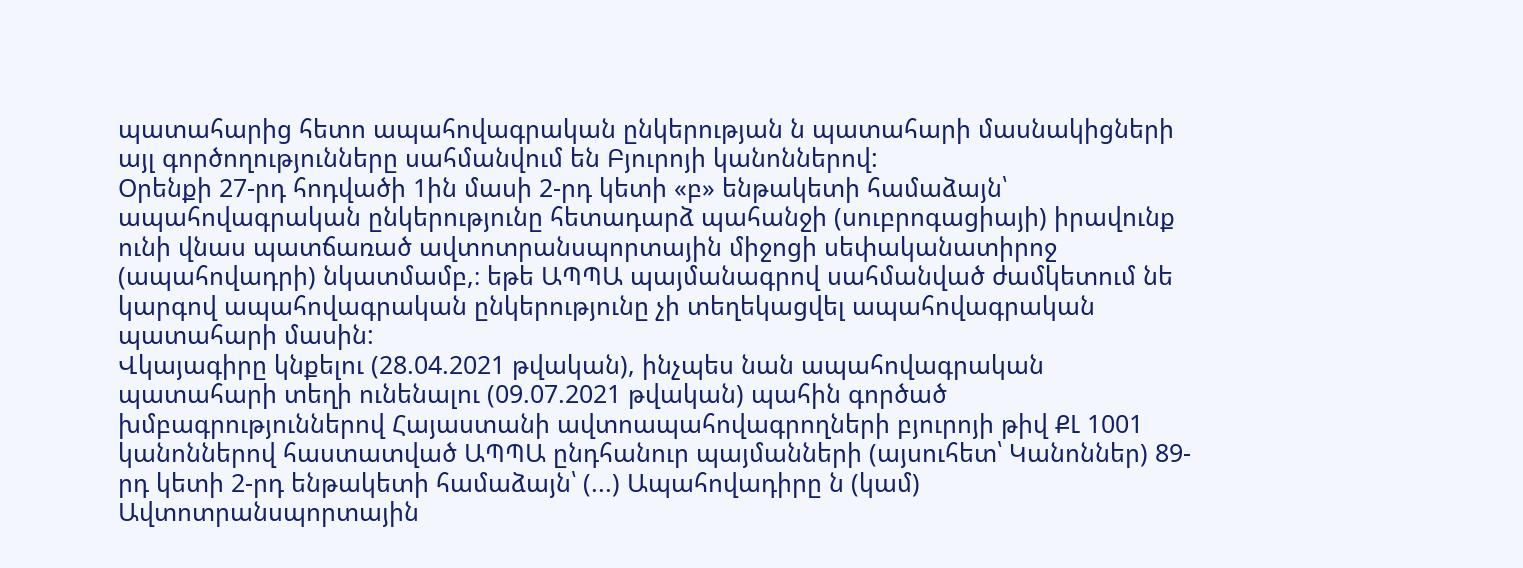պատահարից հետո ապահովագրական ընկերության ն պատահարի մասնակիցների այլ գործողությունները սահմանվում են Բյուրոյի կանոններով:
Օրենքի 27-րդ հոդվածի 1ին մասի 2-րդ կետի «բ» ենթակետի համաձայն՝ ապահովագրական ընկերությունը հետադարձ պահանջի (սուբրոգացիայի) իրավունք ունի վնաս պատճառած ավտոտրանսպորտային միջոցի սեփականատիրոջ (ապահովադրի) նկատմամբ,։ եթե ԱՊՊԱ պայմանագրով սահմանված ժամկետում նե կարգով ապահովագրական ընկերությունը չի տեղեկացվել ապահովագրական պատահարի մասին:
Վկայագիրը կնքելու (28.04.2021 թվական), ինչպես նան ապահովագրական պատահարի տեղի ունենալու (09.07.2021 թվական) պահին գործած խմբագրություններով Հայաստանի ավտոապահովագրողների բյուրոյի թիվ ՔԼ 1001 կանոններով հաստատված ԱՊՊԱ ընդհանուր պայմանների (այսուհետ՝ Կանոններ) 89-րդ կետի 2-րդ ենթակետի համաձայն՝ (...) Ապահովադիրը ն (կամ) Ավտոտրանսպորտային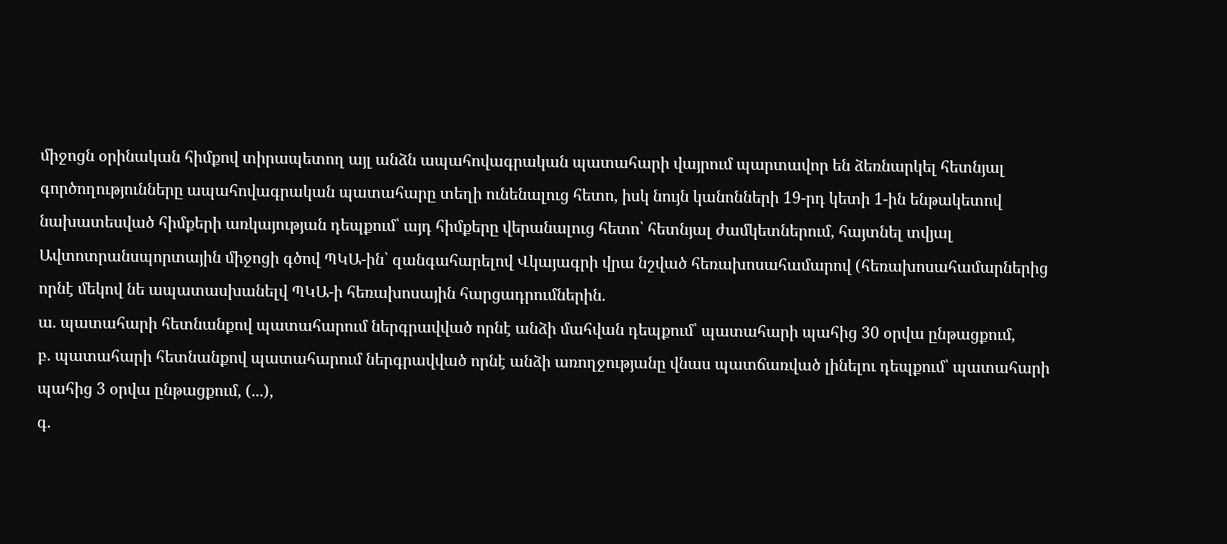միջոցն օրինական հիմքով տիրապետող այլ անձն ապահովագրական պատահարի վայրում պարտավոր են ձեռնարկել հետնյալ գործողությունները ապահովագրական պատահարը տեղի ունենալուց հետո, իսկ նույն կանոնների 19-րդ կետի 1-ին ենթակետով նախատեսված հիմքերի առկայության դեպքում՝ այդ հիմքերը վերանալուց հետո՝ հետնյալ ժամկետներում, հայտնել տվյալ Ավտոտրանսպորտային միջոցի գծով ՊԿԱ-ին՝ զանգահարելով Վկայագրի վրա նշված հեռախոսահամարով (հեռախոսահամարներից որնէ մեկով նե ապատասխանելվ ՊԿԱ-ի հեռախոսային հարցադրումներին.
ա. պատահարի հետնանքով պատահարում ներգրավված որնէ անձի մահվան դեպքում՝ պատահարի պահից 30 օրվա ընթացքում,
բ. պատահարի հետնանքով պատահարում ներգրավված որնէ անձի առողջությանը վնաս պատճառված լինելու դեպքում՝ պատահարի պահից 3 օրվա ընթացքում, (...),
գ.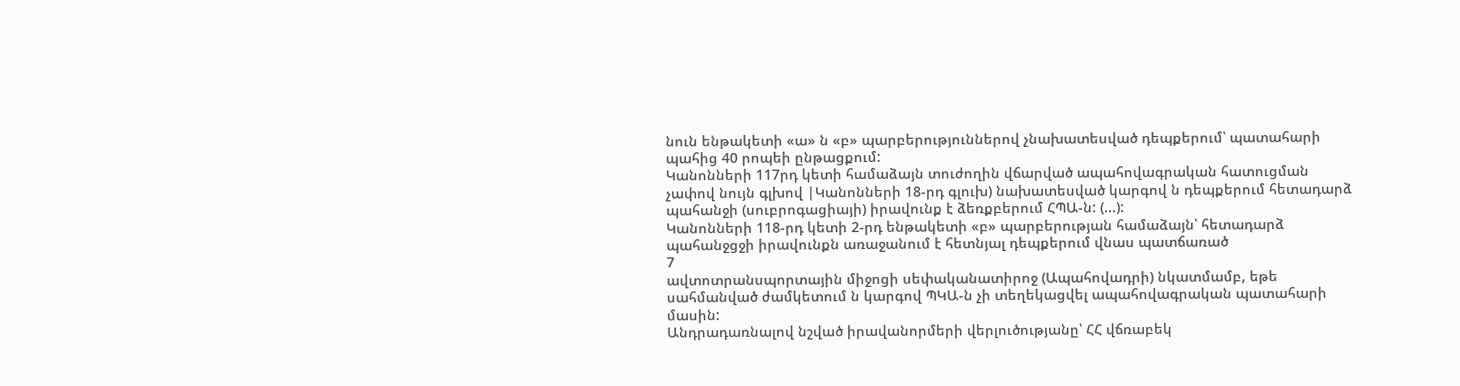նուն ենթակետի «ա» ն «բ» պարբերություններով չնախատեսված դեպքերում՝ պատահարի պահից 40 րոպեի ընթացքում:
Կանոնների 117րդ կետի համաձայն տուժողին վճարված ապահովագրական հատուցման չափով նույն գլխով |Կանոնների 18-րդ գլուխ) նախատեսված կարգով ն դեպքերում հետադարձ պահանջի (սուբրոգացիայի) իրավունք է ձեռքբերում ՀՊԱ-ն: (...):
Կանոնների 118-րդ կետի 2-րդ ենթակետի «բ» պարբերության համաձայն՝ հետադարձ պահանջցջի իրավունքն առաջանում է հետնյալ դեպքերում վնաս պատճառած
7
ավտոտրանսպորտային միջոցի սեփականատիրոջ (Ապահովադրի) նկատմամբ, եթե սահմանված ժամկետում ն կարգով ՊԿԱ-ն չի տեղեկացվել ապահովագրական պատահարի մասին:
Անդրադառնալով նշված իրավանորմերի վերլուծությանը՝ ՀՀ վճռաբեկ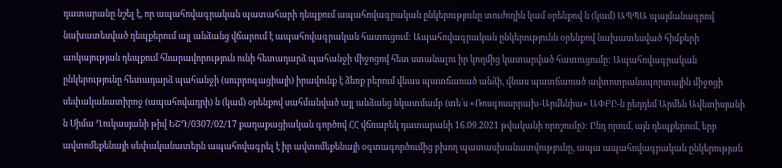դատարանը նշել է, որ ապահովագրական պատահարի դեպքում ապահովագրական ընկերությունը տուժողին կամ օրենքով ն (կամ) ԱՊՊԱ պայմանագրով նախատեսված դեպքերում այլ անձանց վճարում է ապահովագրական հատուցում: Ապահովագրական ընկերությունն օրենքով նախատեսված հիմքերի առկայության դեպքում հնարավորություն ունի հետադարձ պահանջի միջոցով հետ ստանալու իր կողմից կատարված հատուցումը: Ապահովագրական ընկերությունը հետադարձ պահանջի (սուբրոգացիայի) իրավունք է ձեռք բերում վնաս պատճառած անձի, վնաս պատճառած ավտոտրանսպորտային միջոցի սեփականատիրոջ (ապահովադրի) ն (կամ) օրենքով սահմանված այլ անձանց նկատմամբ (տե՛ս «Ռոսգոսսրրախ-Արմենիա» ԱՓԲԸ-ն ըեդդեմ Արմեն Ավետիսյանի ն Սիմա Ղուկասյանի թիվ ԵՇԴ/0307/02/17 քաղաքացիական գործով ՀՀ վճռաբեկ դատարանի 16.09.2021 թվականի որոշումը): Ընդ որում, այն դեպքերում, երբ ավտոմեքենայի սեփականատերն ապահովագրել է իր ավտոմեքենայի օգտագործումից բխող պատասխանատվությունը, ապա ապահովագրական ընկերության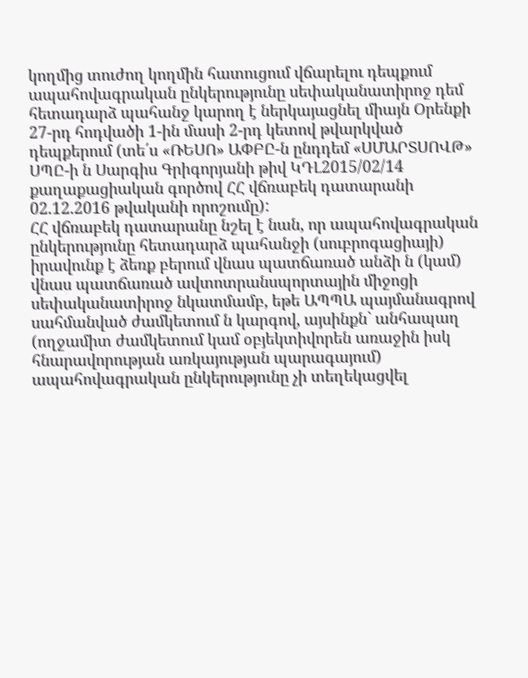կողմից տուժող կողմին հատուցում վճարելու դեպքում ապահովագրական ընկերությունը սեփականատիրոջ դեմ հետադարձ պահանջ կարող է ներկայացնել միայն Օրենքի 27-րդ հոդվածի 1-ին մասի 2-րդ կետով թվարկված դեպքերում (տե՛ս «ՌԵՍՈ» ԱՓԲԸ-ն ընդդեմ «ՍՄԱՐՏՍՈՎԹ» ՍՊԸ-ի ն Սարգիս Գրիգորյանի թիվ ԿԴԼ2015/02/14 քաղաքացիական գործով ՀՀ վճռաբեկ դատարանի 02.12.2016 թվականի որոշումը):
ՀՀ վճռաբեկ դատարանը նշել է նան, որ ապահովագրական ընկերությունը հետադարձ պահանջի (սուբրոգացիայի) իրավունք է ձեռք բերում վնաս պատճառած անձի ն (կամ) վնաս պատճառած ավտոտրանսպորտային միջոցի սեփականատիրոջ նկատմամբ, եթե ԱՊՊԱ պայմանագրով սահմանված ժամկետում ն կարգով, այսինքն` անհապաղ (ողջամիտ ժամկետում կամ օբյեկտիվորեն առաջին իսկ հնարավորության առկայության պարագայում) ապահովագրական ընկերությունը չի տեղեկացվել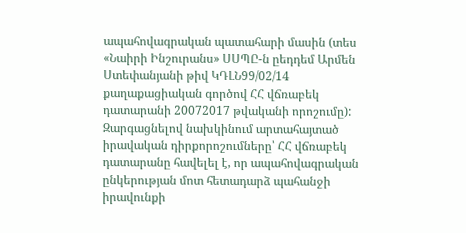ապահովագրական պատահարի մասին (տես «Նաիրի Ինշուրանս» ՍՍՊԸ-ն ըեդդեմ Արմեն Ստեփանյանի թիվ ԿԴԼՆ99/02/14 քաղաքացիական գործով ՀՀ վճռաբեկ դատարանի 20072017 թվականի որոշումը):
Զարգացնելով նախկինում արտահայտած իրավական դիրքորոշումները՝ ՀՀ վճռաբեկ դատարանը հավելել է, որ ապահովագրական ընկերության մոտ հետադարձ պահանջի իրավունքի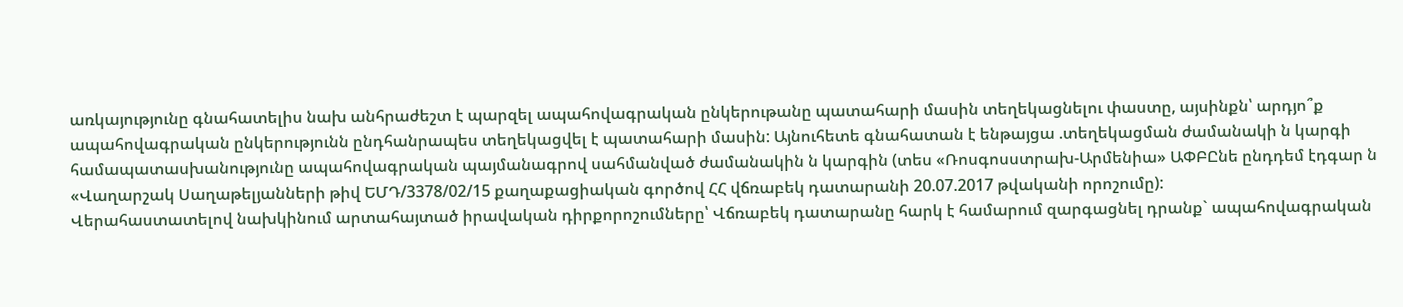առկայությունը գնահատելիս նախ անհրաժեշտ է պարզել ապահովագրական ընկերութանը պատահարի մասին տեղեկացնելու փաստը, այսինքն՝ արդյո՞ք ապահովագրական ընկերությունն ընդհանրապես տեղեկացվել է պատահարի մասին: Այնուհետե գնահատան է ենթայցա .տեղեկացման ժամանակի ն կարգի համապատասխանությունը ապահովագրական պայմանագրով սահմանված ժամանակին ն կարգին (տես «Ռոսգոսստրախ-Արմենիա» ԱՓԲԸնե ընդդեմ էդգար ն «Վաղարշակ Սաղաթելյանների թիվ ԵՄԴ/3378/02/15 քաղաքացիական գործով ՀՀ վճռաբեկ դատարանի 20.07.2017 թվականի որոշումը):
Վերահաստատելով նախկինում արտահայտած իրավական դիրքորոշումները՝ Վճռաբեկ դատարանը հարկ է համարում զարգացնել դրանք` ապահովագրական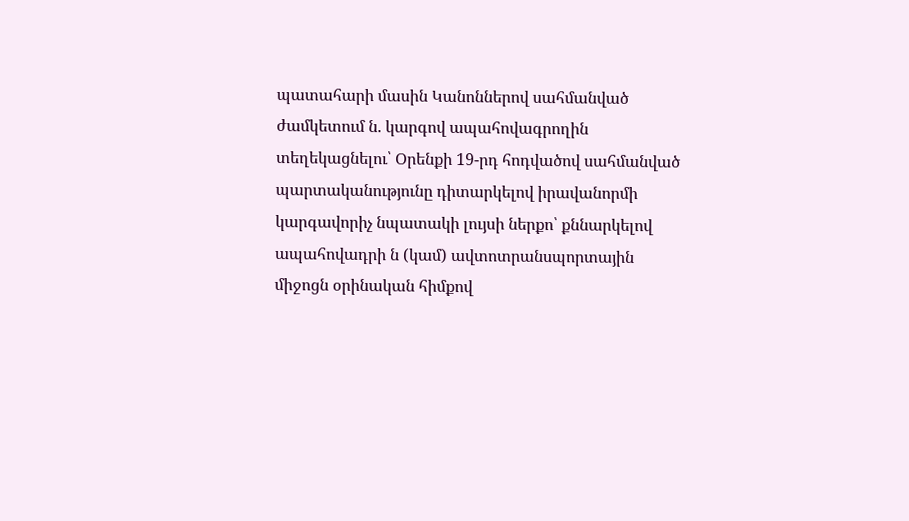պատահարի մասին Կանոններով սահմանված ժամկետում ն. կարգով ապահովագրողին տեղեկացնելու՝ Օրենքի 19-րդ հոդվածով սահմանված պարտականությունը դիտարկելով իրավանորմի կարգավորիչ նպատակի լույսի ներքո՝ քննարկելով ապահովադրի ն (կամ) ավտոտրանսպորտային միջոցն օրինական հիմքով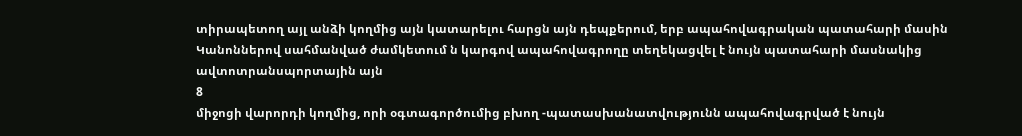տիրապետող այլ անձի կողմից այն կատարելու հարցն այն դեպքերում, երբ ապահովագրական պատահարի մասին Կանոններով սահմանված ժամկետում ն կարգով ապահովագրողը տեղեկացվել է նույն պատահարի մասնակից ավտոտրանսպորտային այն
8
միջոցի վարորդի կողմից, որի օգտագործումից բխող -պատասխանատվությունն ապահովագրված է նույն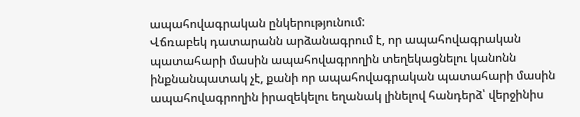ապահովագրական ընկերությունում:
Վճռաբեկ դատարանն արձանագրում է, որ ապահովագրական պատահարի մասին ապահովագրողին տեղեկացնելու կանոնն ինքնանպատակ չէ, քանի որ ապահովագրական պատահարի մասին ապահովագրողին իրազեկելու եղանակ լինելով հանդերձ՝ վերջինիս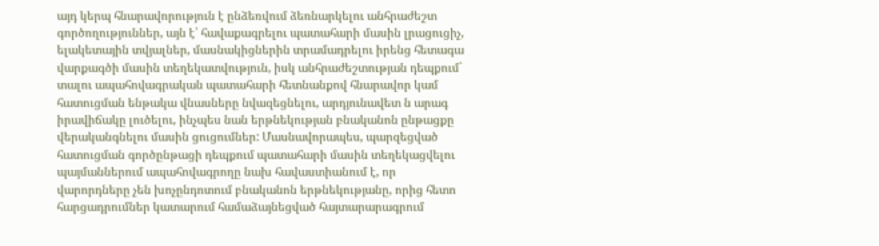այդ կերպ հնարավորություն է ընձեռվում ձեռնարկելու անհրաժեշտ գործողություններ, այն է՝ հավաքագրելու պատահարի մասին լրացուցիչ, ելակետային տվյալներ, մասնակիցներին տրամադրելու իրենց հետագա վարքագծի մասին տեղեկատվություն, իսկ անհրաժեշտության դեպքում` տալու ապահովագրական պատահարի հետնանքով հնարավոր կամ հատուցման ենթակա վնասները նվազեցնելու, արդյունավետ ն արագ իրավիճակը լուծելու, ինչպես նան երթնեկության բնականոն ընթացքը վերականգնելու մասին ցուցումներ: Մասնավորապես, պարզեցված հատուցման գործընթացի դեպքում պատահարի մասին տեղեկացվելու պայմաններում ապահովագրողը նախ հավաստիանում է, որ վարորդները չեն խոչընդոտում բնականոն երթնեկությանը, որից հետո հարցադրումներ կատարում համաձայնեցված հայտարարագրում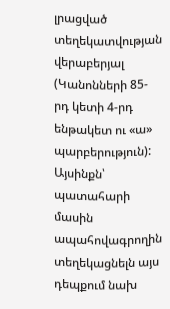լրացված տեղեկատվության վերաբերյալ (Կանոնների 85-րդ կետի 4-րդ ենթակետ ու «ա» պարբերություն): Այսինքն՝ պատահարի մասին ապահովագրողին տեղեկացնելն այս դեպքում նախ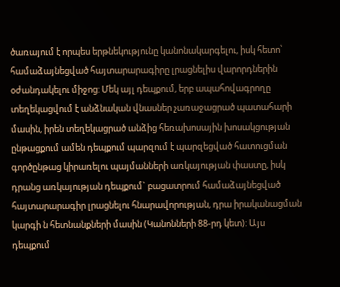ծառայում է որպես երթնեկությունը կանոնակարգելու, իսկ հետո՝ համաձայնեցված հայտարարագիրը լրացնելիս վարորդներին օժանդակելու միջոց: Մեկ այլ դեպքում, երբ ապահովագրողը տեղեկացվում է անձնական վնասներ չառաջացրած պատահարի մասին, իրեն տեղեկացրած անձից հեռախոսային խոսակցության ընթացքում ամեն դեպքում պարզում է պարզեցված հատուցման գործընթաց կիրառելու պայմանների առկայության փաստը, իսկ դրանց առկայության դեպքում` բացատրում համաձայնեցված հայտարարագիր լրացնելու հնարավորության, դրա իրականացման կարգի ն հետնանքների մասին (Կանոնների 88-րդ կետ): Այս դեպքում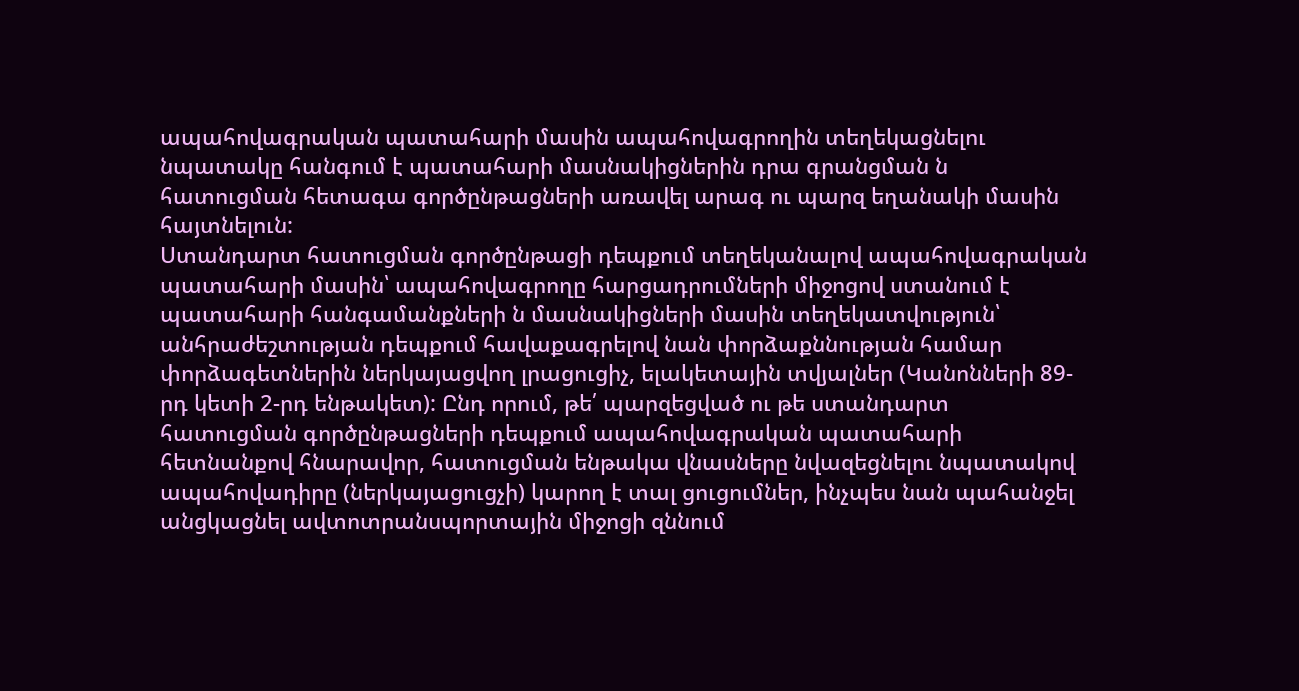ապահովագրական պատահարի մասին ապահովագրողին տեղեկացնելու նպատակը հանգում է պատահարի մասնակիցներին դրա գրանցման ն հատուցման հետագա գործընթացների առավել արագ ու պարզ եղանակի մասին հայտնելուն:
Ստանդարտ հատուցման գործընթացի դեպքում տեղեկանալով ապահովագրական պատահարի մասին՝ ապահովագրողը հարցադրումների միջոցով ստանում է պատահարի հանգամանքների ն մասնակիցների մասին տեղեկատվություն՝ անհրաժեշտության դեպքում հավաքագրելով նան փորձաքննության համար փորձագետներին ներկայացվող լրացուցիչ, ելակետային տվյալներ (Կանոնների 89-րդ կետի 2-րդ ենթակետ): Ընդ որում, թե՛ պարզեցված ու թե ստանդարտ հատուցման գործընթացների դեպքում ապահովագրական պատահարի հետնանքով հնարավոր, հատուցման ենթակա վնասները նվազեցնելու նպատակով ապահովադիրը (ներկայացուցչի) կարող է տալ ցուցումներ, ինչպես նան պահանջել անցկացնել ավտոտրանսպորտային միջոցի զննում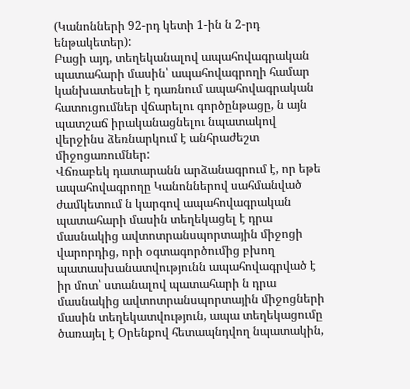(Կանոնների 92-րդ կետի 1-ին ն 2-րդ ենթակետեր):
Բացի այդ, տեղեկանալով ապահովագրական պատահարի մասին՝ ապահովագրողի համար կանխատեսելի է դառնում ապահովագրական հատուցումներ վճարելու գործընթացը, ն այն պատշաճ իրականացնելու նպատակով վերջինս ձեռնարկում է անհրաժեշտ միջոցառումներ:
Վճռաբեկ դատարանն արձանագրում է, որ եթե ապահովագրողը Կանոններով սահմանված ժամկետում ն կարգով ապահովագրական պատահարի մասին տեղեկացել է դրա մասնակից ավտոտրանսպորտային միջոցի վարորդից, որի օգտագործումից բխող պատասխանատվությունն ապահովագրված է իր մոտ՝ ստանալով պատահարի ն դրա մասնակից ավտոտրանսպորտային միջոցների մասին տեղեկատվություն, ապա տեղեկացումը ծառայել է Օրենքով հետապնդվող նպատակին,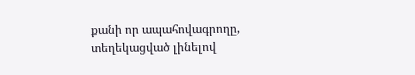քանի որ ապահովագրողը, տեղեկացված լինելով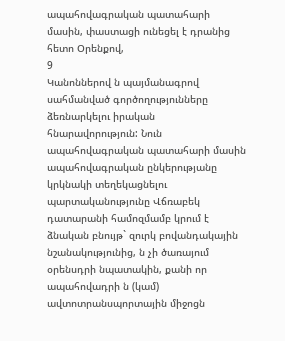ապահովագրական պատահարի մասին, փաստացի ունեցել է դրանից հետո Օրենքով,
9
Կանոններով ն պայմանագրով սահմանված գործողությունները ձեռնարկելու իրական հնարավորություն: Նուն ապահովագրական պատահարի մասին ապահովագրական ընկերությանը կրկնակի տեղեկացնելու պարտականությունը Վճռաբեկ դատարանի համոզմամբ կրում է ձնական բնույթ` զուրկ բովանդակային նշանակությունից, ն չի ծառայում օրենսդրի նպատակին, քանի որ ապահովադրի ն (կամ) ավտոտրանսպորտային միջոցն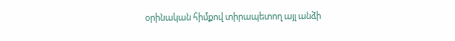օրինական հիմքով տիրապետող այլ անձի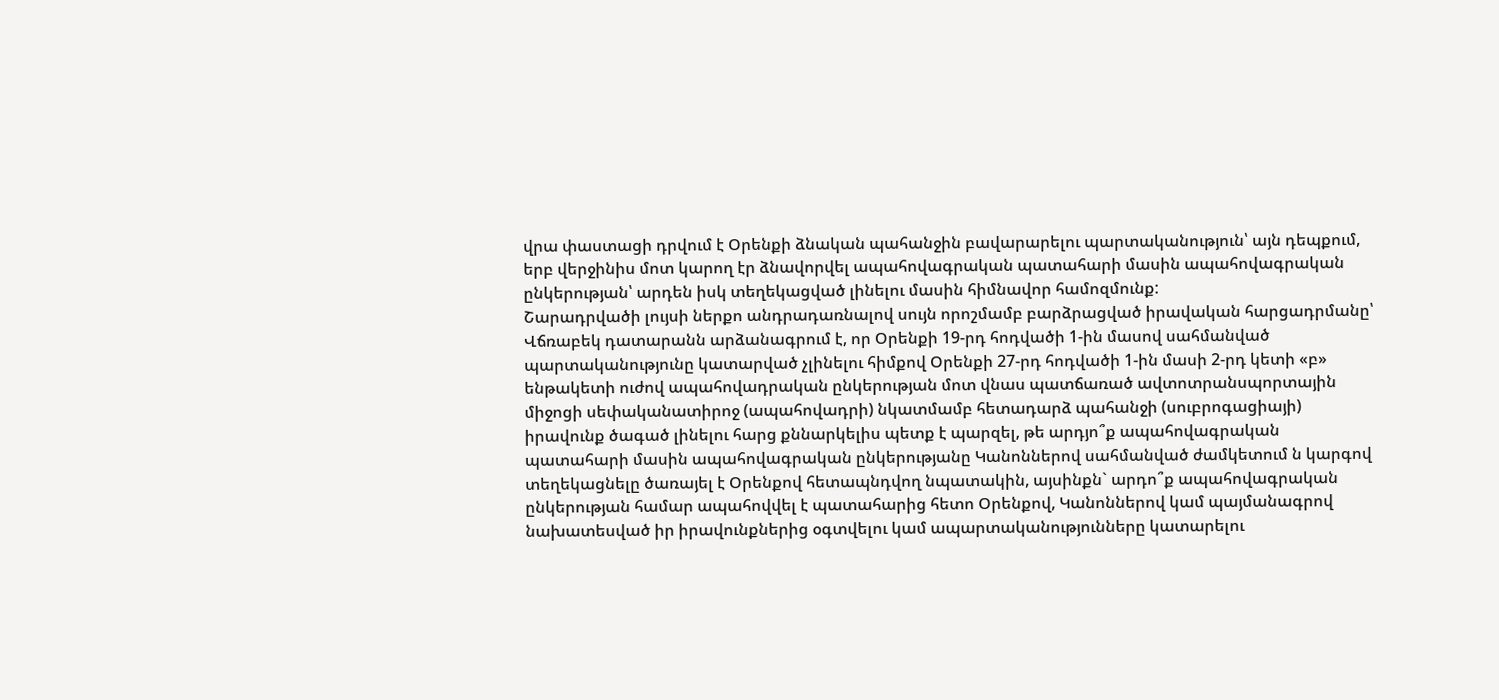վրա փաստացի դրվում է Օրենքի ձնական պահանջին բավարարելու պարտականություն՝ այն դեպքում, երբ վերջինիս մոտ կարող էր ձնավորվել ապահովագրական պատահարի մասին ապահովագրական ընկերության՝ արդեն իսկ տեղեկացված լինելու մասին հիմնավոր համոզմունք:
Շարադրվածի լույսի ներքո անդրադառնալով սույն որոշմամբ բարձրացված իրավական հարցադրմանը՝ Վճռաբեկ դատարանն արձանագրում է, որ Օրենքի 19-րդ հոդվածի 1-ին մասով սահմանված պարտականությունը կատարված չլինելու հիմքով Օրենքի 27-րդ հոդվածի 1-ին մասի 2-րդ կետի «բ» ենթակետի ուժով ապահովադրական ընկերության մոտ վնաս պատճառած ավտոտրանսպորտային միջոցի սեփականատիրոջ (ապահովադրի) նկատմամբ հետադարձ պահանջի (սուբրոգացիայի) իրավունք ծագած լինելու հարց քննարկելիս պետք է պարզել, թե արդյո՞ք ապահովագրական պատահարի մասին ապահովագրական ընկերությանը Կանոններով սահմանված ժամկետում ն կարգով տեղեկացնելը ծառայել է Օրենքով հետապնդվող նպատակին, այսինքն` արդո՞ք ապահովագրական ընկերության համար ապահովվել է պատահարից հետո Օրենքով, Կանոններով կամ պայմանագրով նախատեսված իր իրավունքներից օգտվելու կամ ապարտականությունները կատարելու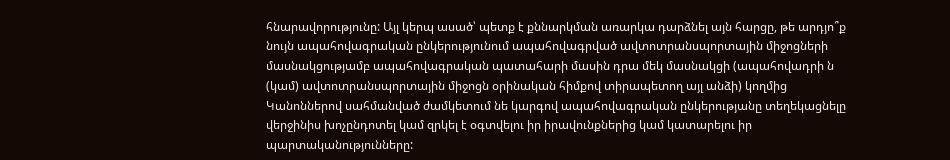հնարավորությունը: Այլ կերպ ասած՝ պետք է քննարկման առարկա դարձնել այն հարցը, թե արդյո՞ք նույն ապահովագրական ընկերությունում ապահովագրված ավտոտրանսպորտային միջոցների մասնակցությամբ ապահովագրական պատահարի մասին դրա մեկ մասնակցի (ապահովադրի ն (կամ) ավտոտրանսպորտային միջոցն օրինական հիմքով տիրապետող այլ անձի) կողմից Կանոններով սահմանված ժամկետում նե կարգով ապահովագրական ընկերությանը տեղեկացնելը վերջինիս խոչընդոտել կամ զրկել է օգտվելու իր իրավունքներից կամ կատարելու իր պարտականությունները: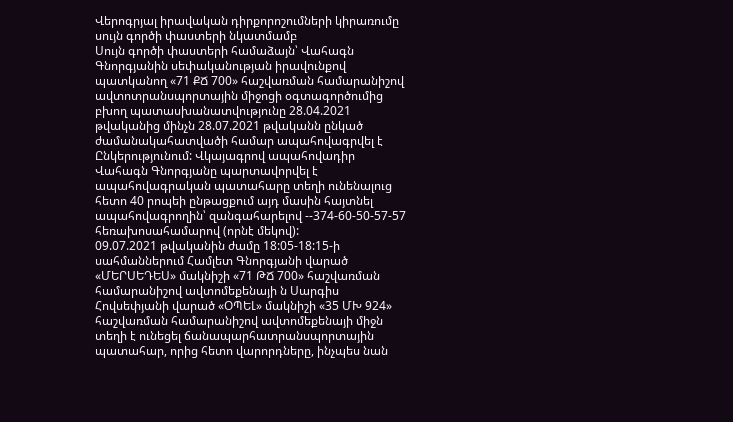Վերոգրյալ իրավական դիրքորոշումների կիրառումը սույն գործի փաստերի նկատմամբ
Սույն գործի փաստերի համաձայն՝ Վահագն Գնորգյանին սեփականության իրավունքով պատկանող «71 ՔՃ 700» հաշվառման համարանիշով ավտոտրանսպորտային միջոցի օգտագործումից բխող պատասխանատվությունը 28.04.2021 թվականից մինչն 28.07.2021 թվականն ընկած ժամանակահատվածի համար ապահովագրվել է Ընկերությունում: Վկայագրով ապահովադիր Վահագն Գնորգյանը պարտավորվել է ապահովագրական պատահարը տեղի ունենալուց հետո 40 րոպեի ընթացքում այդ մասին հայտնել ապահովագրողին՝ զանգահարելով --374-60-50-57-57 հեռախոսահամարով (որնէ մեկով):
09.07.2021 թվականին ժամը 18:05-18:15-ի սահմաններում Համլետ Գնորգյանի վարած «ՄԵՐՍԵԴԵՍ» մակնիշի «71 ԹՃ 700» հաշվառման համարանիշով ավտոմեքենայի ն Սարգիս Հովսեփյանի վարած «ՕՊԵԼ» մակնիշի «35 ՄԽ 924» հաշվառման համարանիշով ավտոմեքենայի միջն տեղի է ունեցել ճանապարհատրանսպորտային պատահար, որից հետո վարորդները, ինչպես նան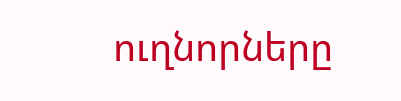ուղնորները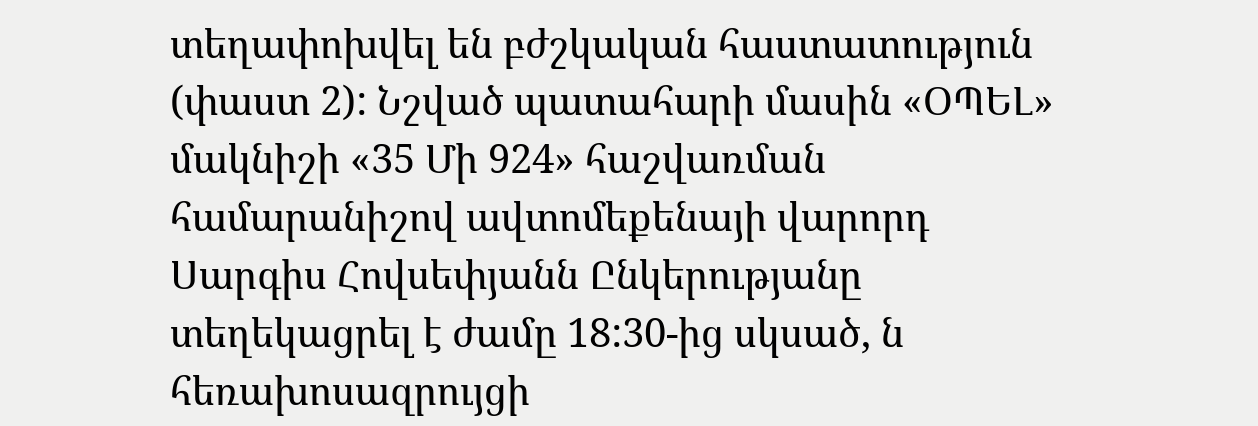տեղափոխվել են բժշկական հաստատություն (փաստ 2): Նշված պատահարի մասին «ՕՊԵԼ» մակնիշի «35 Մի 924» հաշվառման համարանիշով ավտոմեքենայի վարորդ Սարգիս Հովսեփյանն Ընկերությանը տեղեկացրել է ժամը 18:30-ից սկսած, ն հեռախոսազրույցի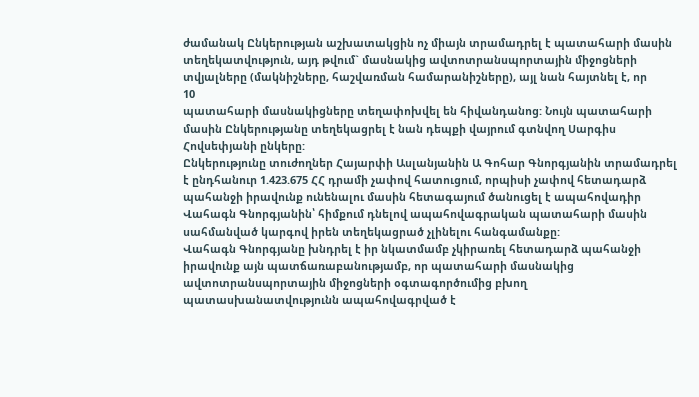ժամանակ Ընկերության աշխատակցին ոչ միայն տրամադրել է պատահարի մասին տեղեկատվություն, այդ թվում` մասնակից ավտոտրանսպորտային միջոցների տվյալները (մակնիշները, հաշվառման համարանիշները), այլ նան հայտնել է, որ
10
պատահարի մասնակիցները տեղափոխվել են հիվանդանոց: Նույն պատահարի մասին Ընկերությանը տեղեկացրել է նան դեպքի վայրում գտնվող Սարգիս Հովսեփյանի ընկերը:
Ընկերությունը տուժողներ Հայարփի Ասլանյանին Ա Գոհար Գնորգյանին տրամադրել է ընդհանուր 1.423.675 ՀՀ դրամի չափով հատուցում, որպիսի չափով հետադարձ պահանջի իրավունք ունենալու մասին հետագայում ծանուցել է ապահովադիր Վահագն Գնորգյանին՝ հիմքում դնելով ապահովագրական պատահարի մասին սահմանված կարգով իրեն տեղեկացրած չլինելու հանգամանքը:
Վահագն Գնորգյանը խնդրել է իր նկատմամբ չկիրառել հետադարձ պահանջի իրավունք այն պատճառաբանությամբ, որ պատահարի մասնակից ավտոտրանսպորտային միջոցների օգտագործումից բխող պատասխանատվությունն ապահովագրված է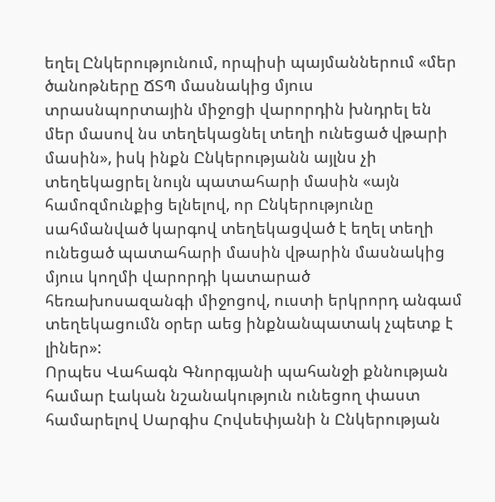եղել Ընկերությունում, որպիսի պայմաններում «մեր ծանոթները ՃՏՊ մասնակից մյուս տրասնպորտային միջոցի վարորդին խնդրել են մեր մասով նս տեղեկացնել տեղի ունեցած վթարի մասին», իսկ ինքն Ընկերությանն այլնս չի տեղեկացրել նույն պատահարի մասին «այն համոզմունքից ելնելով, որ Ընկերությունը սահմանված կարգով տեղեկացված է եղել տեղի ունեցած պատահարի մասին վթարին մասնակից մյուս կողմի վարորդի կատարած հեռախոսազանգի միջոցով, ուստի երկրորդ անգամ տեղեկացումն օրեր աեց ինքնանպատակ չպետք է լիներ»:
Որպես Վահագն Գնորգյանի պահանջի քննության համար էական նշանակություն ունեցող փաստ համարելով Սարգիս Հովսեփյանի ն Ընկերության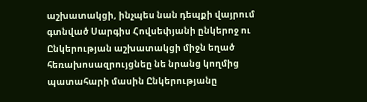աշխատակցի, ինչպես նան դեպքի վայրում գտնված Սարգիս Հովսեփյանի ընկերոջ ու Ընկերության աշխատակցի միջն եղած հեռախոսազրույցնեը նե նրանց կողմից պատահարի մասին Ընկերությանը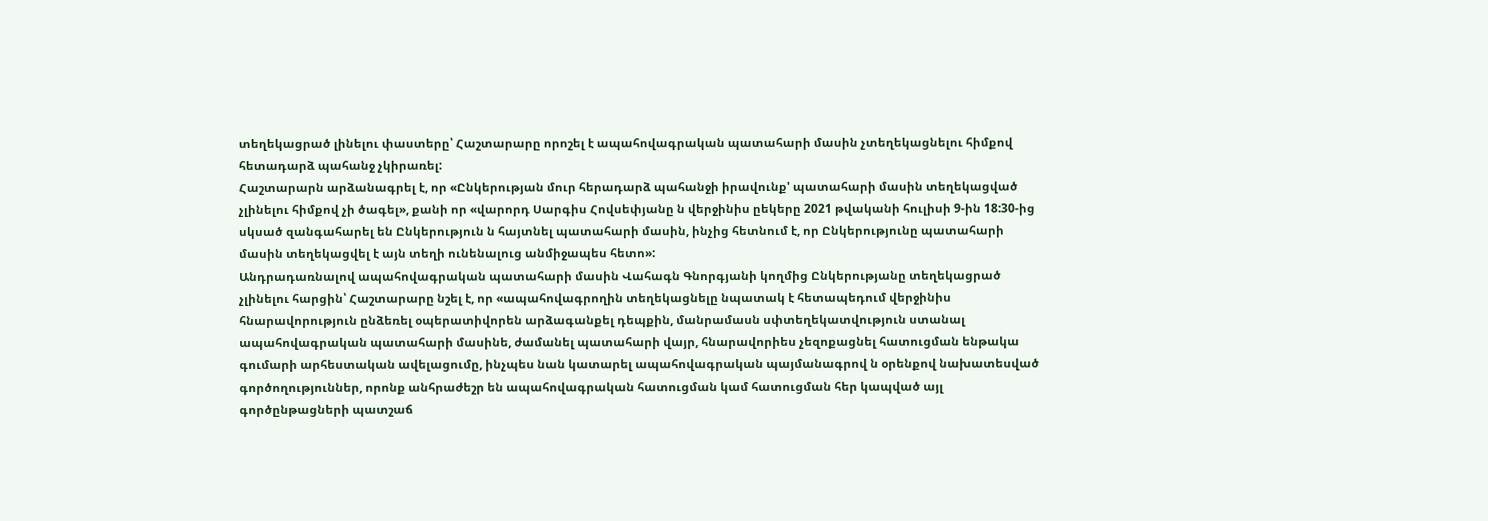տեղեկացրած լինելու փաստերը՝ Հաշտարարը որոշել է ապահովագրական պատահարի մասին չտեղեկացնելու հիմքով հետադարձ պահանջ չկիրառել:
Հաշտարարն արձանագրել է, որ «Ընկերության մուր հերադարձ պահանջի իրավունք' պատահարի մասին տեղեկացված չլինելու հիմքով չի ծագել», քանի որ «վարորդ Սարգիս Հովսեփյանը ն վերջինիս ըեկերը 2021 թվականի հուլիսի 9-ին 18:30-ից սկսած զանգահարել են Ընկերություն ն հայտնել պատահարի մասին, ինչից հետնում է, որ Ընկերությունը պատահարի մասին տեղեկացվել է այն տեղի ունենալուց անմիջապես հետո»:
Անդրադառնալով ապահովագրական պատահարի մասին Վահագն Գնորգյանի կողմից Ընկերությանը տեղեկացրած չլինելու հարցին՝ Հաշտարարը նշել է, որ «ապահովագրողին տեղեկացնելը նպատակ է հետապեդում վերջինիս հնարավորություն ընձեռել օպերատիվորեն արձագանքել դեպքին, մանրամասն սփտեղեկատվություն ստանալ ապահովագրական պատահարի մասինե, ժամանել պատահարի վայր, հնարավորիես չեզոքացնել հատուցման ենթակա գումարի արհեստական ավելացումը, ինչպես նան կատարել ապահովագրական պայմանագրով ն օրենքով նախատեսված գործողություններ, որոնք անհրաժեշր են ապահովագրական հատուցման կամ հատուցման հեր կապված այլ գործընթացների պատշաճ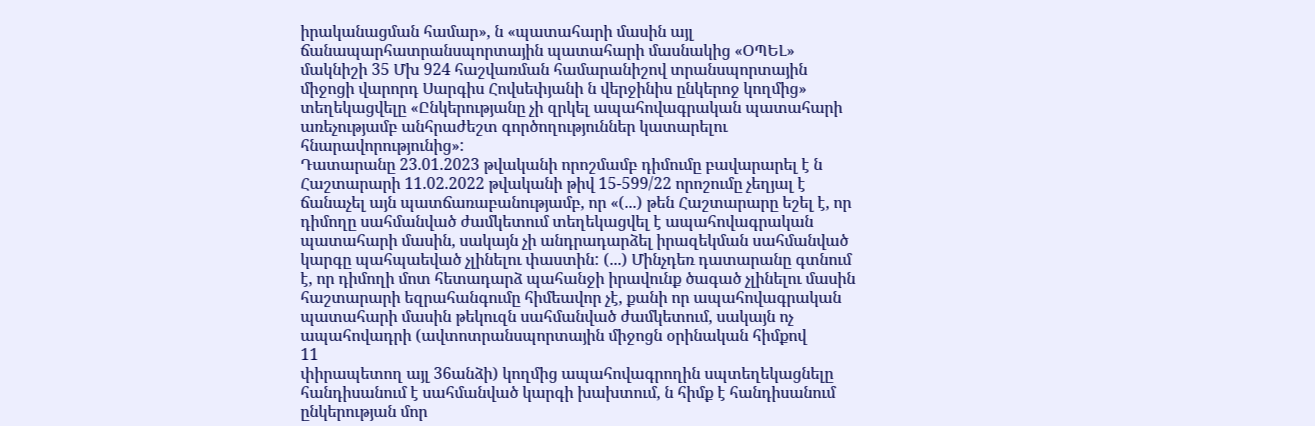իրականացման համար», ն «պատահարի մասին այլ
ճանապարհատրանսպորտային պատահարի մասնակից «ՕՊԵԼ» մակնիշի 35 Մխ 924 հաշվառման համարանիշով տրանսպորտային միջոցի վարորդ Սարգիս Հովսեփյանի ն վերջինիս ընկերոջ կողմից» տեղեկացվելը «Ընկերությանը չի զրկել ապահովագրական պատահարի առեչությամբ անհրաժեշտ գործողություններ կատարելու հնարավորությունից»:
Դատարանը 23.01.2023 թվականի որոշմամբ դիմումը բավարարել է ն Հաշտարարի 11.02.2022 թվականի թիվ 15-599/22 որոշումը չեղյալ է ճանաչել այն պատճառաբանությամբ, որ «(...) թեն Հաշտարարը եշել է, որ դիմողը սահմանված ժամկետում տեղեկացվել է ապահովագրական պատահարի մասին, սակայն չի անդրադարձել իրազեկման սահմանված կարգը պահպաեված չլինելու փաստին: (...) Մինչդեռ դատարանը գտնում է, որ դիմողի մոտ հետադարձ պահանջի իրավունք ծագած չլինելու մասին հաշտարարի եզրահանգումը հիմեավոր չէ, քանի որ ապահովագրական պատահարի մասին թեկուզն սահմանված ժամկետում, սակայն ոչ ապահովադրի (ավտոտրանսպորտային միջոցն օրինական հիմքով
11
փիրապետող այլ 36անձի) կողմից ապահովագրողին սպտեղեկացնելը հանդիսանում է սահմանված կարգի խախտում, ն հիմք է հանդիսանում ընկերության մոր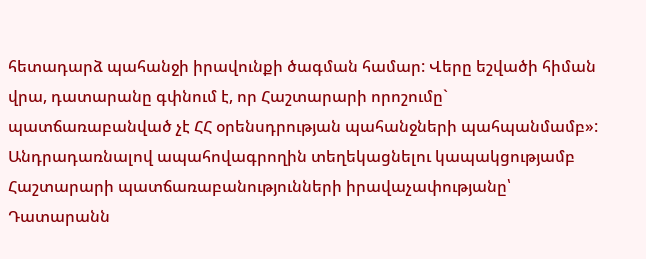հետադարձ պահանջի իրավունքի ծագման համար: Վերը եշվածի հիման վրա, դատարանը գփնում է, որ Հաշտարարի որոշումը` պատճառաբանված չէ ՀՀ օրենսդրության պահանջների պահպանմամբ»:
Անդրադառնալով ապահովագրողին տեղեկացնելու կապակցությամբ Հաշտարարի պատճառաբանությունների իրավաչափությանը՝ Դատարանն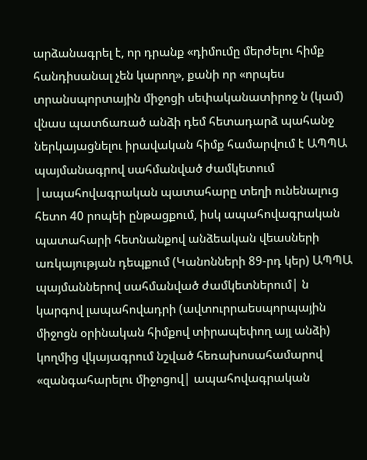արձանագրել է, որ դրանք «դիմումը մերժելու հիմք հանդիսանալ չեն կարող», քանի որ «որպես տրանսպորտային միջոցի սեփականատիրոջ ն (կամ) վնաս պատճառած անձի դեմ հետադարձ պահանջ ներկայացնելու իրավական հիմք համարվում է ԱՊՊԱ պայմանագրով սահմանված ժամկետում |ապահովագրական պատահարը տեղի ունենալուց հետո 40 րոպեի ընթացքում, իսկ ապահովագրական պատահարի հետնանքով անձեական վեասների առկայության դեպքում (Կանոնների 89-րդ կեր) ԱՊՊԱ պայմաններով սահմանված ժամկետներում| ն կարգով լապահովադրի (ավտուրրաեսպորպային միջոցն օրինական հիմքով տիրապեփող այլ անձի) կողմից վկայագրում նշված հեռախոսահամարով «զանգահարելու միջոցով| ապահովագրական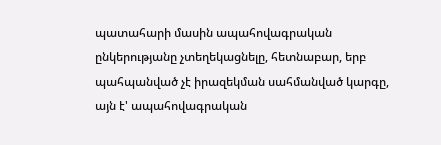պատահարի մասին ապահովագրական ընկերությանը չտեղեկացնելը, հետնաբար, երբ պահպանված չէ իրազեկման սահմանված կարգը, այն է' ապահովագրական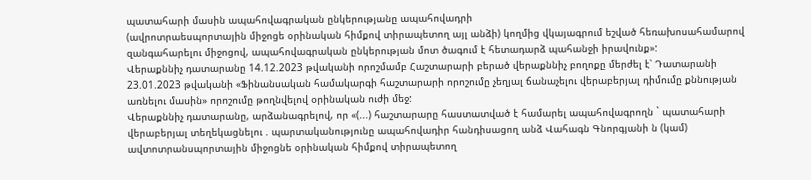պատահարի մասին ապահովագրական ընկերությանը ապահովադրի
(ավրոտրաեսպորտային միջոցե օրինական հիմքով տիրապետող այլ անձի) կողմից վկայագրում եշված հեռախոսահամարով զանգահարելու միջոցով, ապահովագրական ընկերության մոտ ծագում է հետադարձ պահանջի իրավունք»:
Վերաքննիչ դատարանը 14.12.2023 թվականի որոշմամբ Հաշտարարի բերած վերաքննիչ բողոքը մերժել է՝ Դատարանի 23.01.2023 թվականի «Ֆինանսական համակարգի հաշտարարի որոշումը չեղյալ ճանաչելու վերաբերյալ դիմումը քննության առնելու մասին» որոշումը թողնվելով օրինական ուժի մեջ:
Վերաքննիչ դատարանը, արձանագրելով, որ «(...) հաշտարարը հաստատված է համարել ապահովագրողն ` պատահարի վերաբերյալ տեղեկացնելու . պարտականությունը ապահովադիր հանդիսացող անձ Վահագն Գնորգյանի ն (կամ) ավտոտրանսպորտային միջոցնե օրինական հիմքով տիրապետող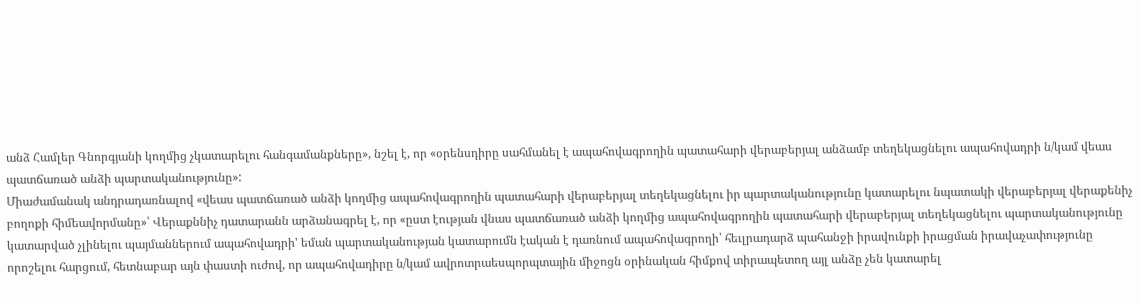անձ Համլեր Գնորգյանի կողմից չկատարելու հանգամանքները», նշել է, որ «օրենսդիրը սահմանել է ապահովագրողին պատահարի վերաբերյալ անձամբ տեղեկացնելու ապահովադրի ն/կամ վեաս պատճառած անձի պարտականությունը»:
Միաժամանակ անդրադառնալով «վեաս պատճառած անձի կողմից ապահովագրողին պատահարի վերաբերյալ տեղեկացնելու իր պարտականությունը կատարելու նպատակի վերաբերյալ վերաքենիչ բողոքի հիմեավորմանը»՝ Վերաքննիչ դատարանն արձանագրել է, որ «ըստ էության վնաս պատճառած անձի կողմից ապահովագրողին պատահարի վերաբերյալ տեղեկացնելու պարտականությունը կատարված չլինելու պայմաններում ապահովադրի' եման պարտականության կատարումն էական է դառնում ապահովագրողի՝ հեւլրադարձ պահանջի իրավունքի իրացման իրավաչափությունը որոշելու հարցում, հետնաբար այն փաստի ուժով, որ ապահովադիրը ն/կամ ավրոտրաեսպորպտային միջոցն օրինական հիմքով տիրապետող այլ անձը չեն կատարել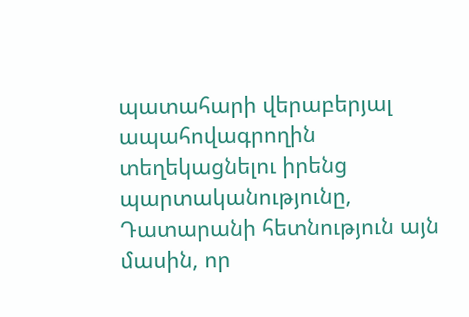պատահարի վերաբերյալ ապահովագրողին տեղեկացնելու իրենց պարտականությունը, Դատարանի հետնություն այն մասին, որ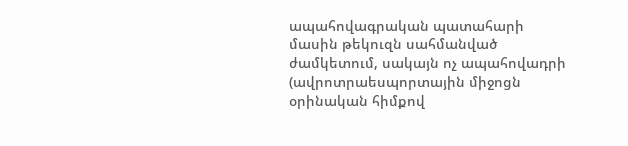ապահովագրական պատահարի մասին թեկուզն սահմանված ժամկետում, սակայն ոչ ապահովադրի (ավրոտրաեսպորտային միջոցն օրինական հիմքով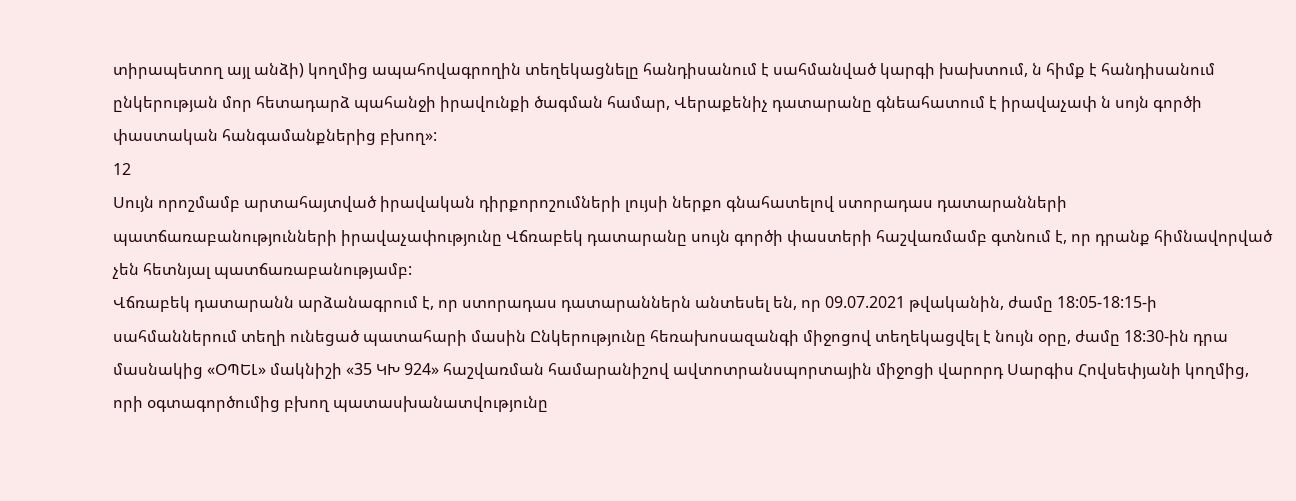տիրապետող այլ անձի) կողմից ապահովագրողին տեղեկացնելը հանդիսանում է սահմանված կարգի խախտում, ն հիմք է հանդիսանում ընկերության մոր հետադարձ պահանջի իրավունքի ծագման համար, Վերաքենիչ դատարանը գնեահատում է իրավաչափ ն սոյն գործի փաստական հանգամանքներից բխող»:
12
Սույն որոշմամբ արտահայտված իրավական դիրքորոշումների լույսի ներքո գնահատելով ստորադաս դատարանների պատճառաբանությունների իրավաչափությունը Վճռաբեկ դատարանը սույն գործի փաստերի հաշվառմամբ գտնում է, որ դրանք հիմնավորված չեն հետնյալ պատճառաբանությամբ:
Վճռաբեկ դատարանն արձանագրում է, որ ստորադաս դատարաններն անտեսել են, որ 09.07.2021 թվականին, ժամը 18:05-18:15-ի սահմաններում տեղի ունեցած պատահարի մասին Ընկերությունը հեռախոսազանգի միջոցով տեղեկացվել է նույն օրը, ժամը 18:30-ին դրա մասնակից «ՕՊԵԼ» մակնիշի «35 ԿԽ 924» հաշվառման համարանիշով ավտոտրանսպորտային միջոցի վարորդ Սարգիս Հովսեփյանի կողմից, որի օգտագործումից բխող պատասխանատվությունը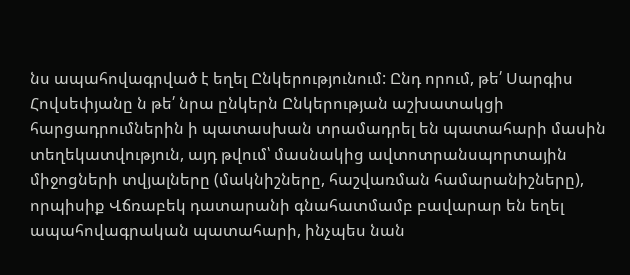նս ապահովագրված է եղել Ընկերությունում: Ընդ որում, թե՛ Սարգիս Հովսեփյանը ն թե՛ նրա ընկերն Ընկերության աշխատակցի հարցադրումներին ի պատասխան տրամադրել են պատահարի մասին տեղեկատվություն, այդ թվում՝ մասնակից ավտոտրանսպորտային միջոցների տվյալները (մակնիշները, հաշվառման համարանիշները), որպիսիք Վճռաբեկ դատարանի գնահատմամբ բավարար են եղել ապահովագրական պատահարի, ինչպես նան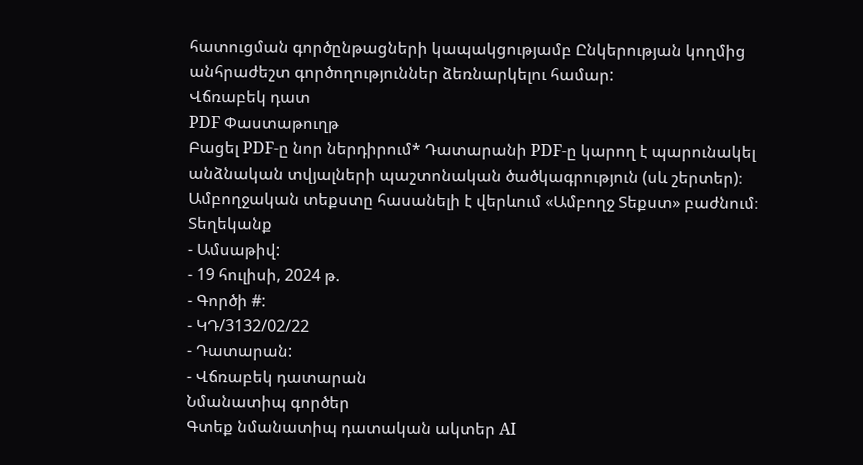հատուցման գործընթացների կապակցությամբ Ընկերության կողմից անհրաժեշտ գործողություններ ձեռնարկելու համար:
Վճռաբեկ դատ
PDF Փաստաթուղթ
Բացել PDF-ը նոր ներդիրում* Դատարանի PDF-ը կարող է պարունակել անձնական տվյալների պաշտոնական ծածկագրություն (սև շերտեր)։ Ամբողջական տեքստը հասանելի է վերևում «Ամբողջ Տեքստ» բաժնում։
Տեղեկանք
- Ամսաթիվ:
- 19 հուլիսի, 2024 թ.
- Գործի #:
- ԿԴ/3132/02/22
- Դատարան:
- Վճռաբեկ դատարան
Նմանատիպ գործեր
Գտեք նմանատիպ դատական ակտեր AI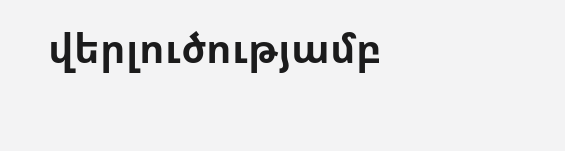վերլուծությամբ